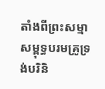តាំងពីព្រះសម្មាសម្ពុទ្ធបរមគ្រូទ្រង់បរិនិ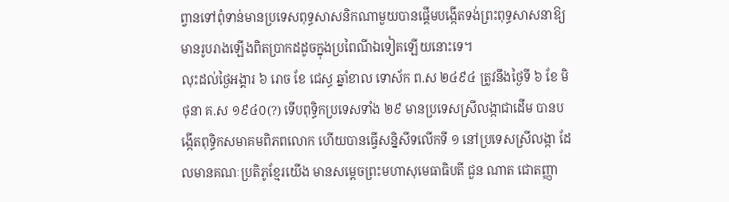ព្វានទៅពុំទាន់មានប្រទេសពុទ្ធសាសនិកណាមួយបានផ្តើមបង្កើតទង់ព្រះពុទ្ធសាសនាឱ្យមានរូបរាងឡើងពិតប្រាកដដូចក្នុងប្រពៃណីឯទៀតឡើយនោះទេ។
លុះដល់ថ្ងៃអង្គារ ៦ រោច ខែ ជេស្ធ ឆ្នាំខាល ទោស័ក ព.ស ២៤៩៤ ត្រូវនឹងថ្ងៃទី ៦ ខែ មិថុនា គ.ស ១៩៤០(?) ទើបពុទ្ធិកប្រទេសទាំង ២៩ មានប្រទេសស្រីលង្កាជាដើម បានបង្កើតពុទ្ធិកសមាគមពិភពលោក ហើយបានធ្វើសន្និសីទលើកទី ១ នៅប្រទេសស្រីលង្កា ដែលមានគណៈប្រតិភូខ្មែរយើង មានសម្តេចព្រះមហាសុមេធាធិបតី ជួន ណាត ជោតញ្ញា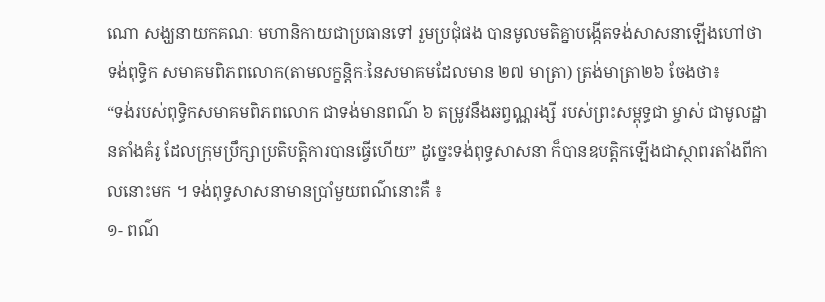ណោ សង្ឃនាយកគណៈ មហានិកាយជាប្រធានទៅ រួមប្រជុំផង បានមូលមតិគ្នាបង្កើតទង់សាសនាឡើងហៅថា ទង់ពុទ្ធិក សមាគមពិភពលោក(តាមលក្ខន្តិកៈនៃសមាគមដែលមាន ២៧ មាត្រា) ត្រង់មាត្រា២៦ ចែងថា៖
“ទង់របស់ពុទ្ធិកសមាគមពិភពលោក ជាទង់មានពណ៌ ៦ តម្រូវនឹងឆព្វណ្ណរង្សី របស់ព្រះសម្ពុទ្ធជា ម្ចាស់ ជាមូលដ្ឋានតាំងគំរូ ដែលក្រុមប្រឹក្សាប្រតិបត្តិការបានធ្វើហើយ” ដូច្នេះទង់ពុទ្ធសាសនា ក៏បានឧបត្តិកឡើងជាស្ថាពរតាំងពីកាលនោះមក ។ ទង់ពុទ្ធសាសនាមានប្រាំមួយពណ៌នោះគឺ ៖
១- ពណ៌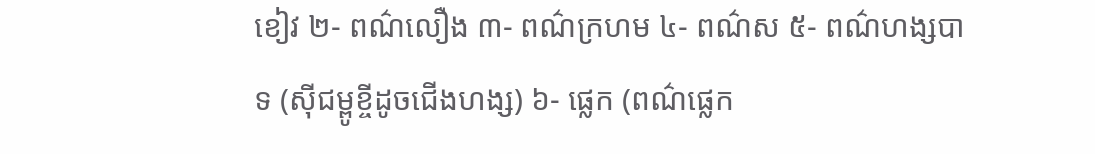ខៀវ ២- ពណ៌លឿង ៣- ពណ៌ក្រហម ៤- ពណ៌ស ៥- ពណ៌ហង្សបាទ (ស៊ីជម្ពូខ្ចីដូចជើងហង្ស) ៦- ផ្លេក (ពណ៌ផ្លេក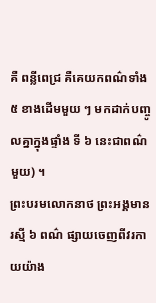គឺ ពន្លីពេជ្រ គឺគេយកពណ៌ទាំង ៥ ខាងដើមមួយ ៗ មកដាក់បញ្ចូលគ្នាក្នុងផ្ទាំង ទី ៦ នេះជាពណ៌មួយ) ។
ព្រះបរមលោកនាថ ព្រះអង្គមានរស្មី ៦ ពណ៌ ផ្សាយចេញពីវរកាយយ៉ាង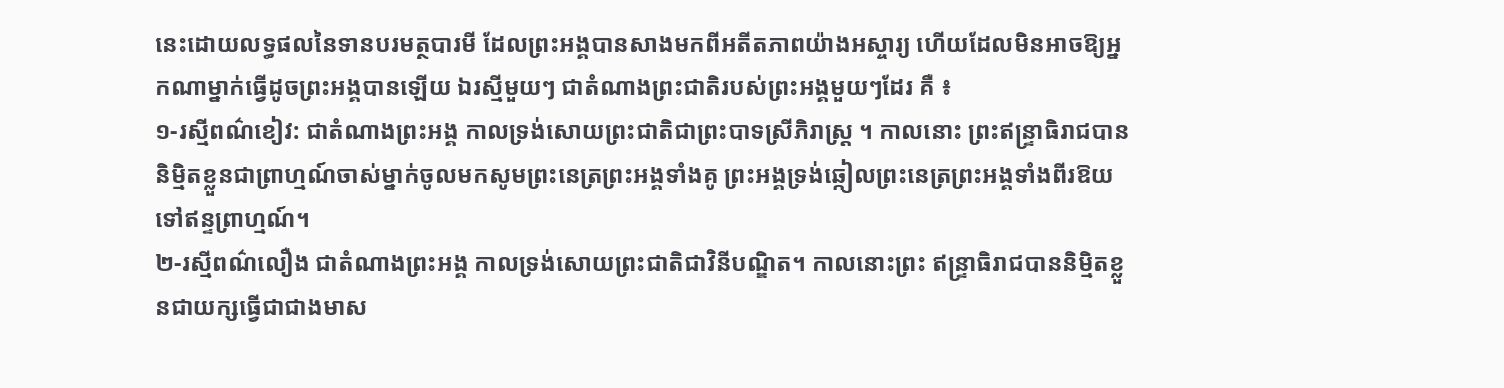នេះដោយលទ្ធផលនៃទានបរមត្ថបារមី ដែលព្រះអង្គបានសាងមកពីអតីតភាពយ៉ាងអស្ចារ្យ ហើយដែលមិនអាចឱ្យអ្នកណាម្នាក់ធ្វើដូចព្រះអង្គបានឡើយ ឯរស្មីមួយៗ ជាតំណាងព្រះជាតិរបស់ព្រះអង្គមួយៗដែរ គឺ ៖
១-រស្មីពណ៌ខៀវ: ជាតំណាងព្រះអង្គ កាលទ្រង់សោយព្រះជាតិជាព្រះបាទស្រីភិរាស្ត្រ ។ កាលនោះ ព្រះឥន្ទ្រាធិរាជបាន និម្មិតខ្លួនជាព្រាហ្មណ៍ចាស់ម្នាក់ចូលមកសូមព្រះនេត្រព្រះអង្គទាំងគូ ព្រះអង្គទ្រង់ឆ្កៀលព្រះនេត្រព្រះអង្គទាំងពីរឱយទៅឥន្ទព្រាហ្មណ៍។
២-រស្មីពណ៌លឿង ជាតំណាងព្រះអង្គ កាលទ្រង់សោយព្រះជាតិជាវិនីបណ្ឌិត។ កាលនោះព្រះ ឥន្ទ្រាធិរាជបាននិម្មិតខ្លួនជាយក្សធ្វើជាជាងមាស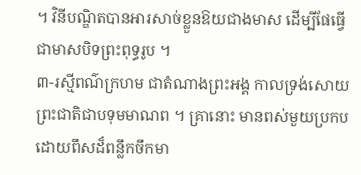។ វិនីបណ្ឌិតបានអារសាច់ខ្លួនឱយជាងមាស ដើម្បីផែធ្វើជាមាសបិទព្រះពុទ្ធរូប ។
៣-រស្មីពណ៌ក្រហម ជាតំណាងព្រះអង្គ កាលទ្រង់សោយព្រះជាតិជាបទុមមាណព ។ គ្រានោះ មានពស់មួយប្រកបដោយពឹសដ៏ពន្លឹកចឹកមា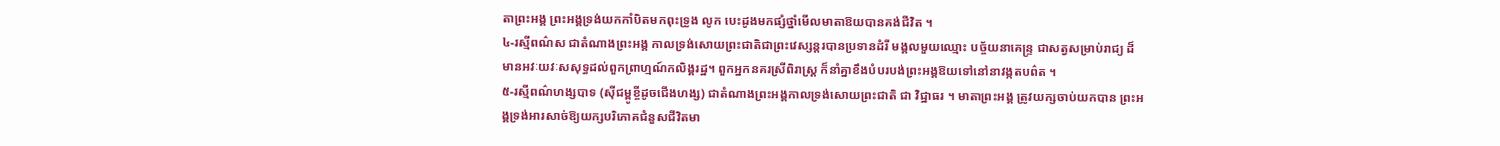តាព្រះអង្គ ព្រះអង្គទ្រង់យកកាំបិតមកពុះទ្រូង លូក បេះដូងមកផ្សំថ្នាំមើលមាតាឱយបានគង់ជីវិត ។
៤-រស្មីពណ៌ស ជាតំណាងព្រះអង្គ កាលទ្រង់សោយព្រះជាតិជាព្រះវេស្សន្តរបានប្រទានដំរី មង្គលមួយឈ្មោះ បច្ច័យនាគេន្ទ្រ ជាសត្វសម្រាប់រាជ្យ ដ៏មានអវៈយវៈសសុទ្ធដល់ពួកព្រាហ្មណ៍កលិង្គរដ្ឋ។ ពួកអ្នកនគរស្រីពិរាស្ត្រ ក៏នាំគ្នាខឹងបំបរបង់ព្រះអង្គឱយទៅនៅនាវង្កតបព៌ត ។
៥-រស្មីពណ៌ហង្សបាទ (ស៊ីជម្ពូខ្ចីដូចជើងហង្ស) ជាតំណាងព្រះអង្គកាលទ្រង់សោយព្រះជាតិ ជា វិជ្ឋាធរ ។ មាតាព្រះអង្គ ត្រូវយក្សចាប់យកបាន ព្រះអង្គទ្រង់អារសាច់ឱ្យយក្សបរិភោគជំនួសជីវិតមា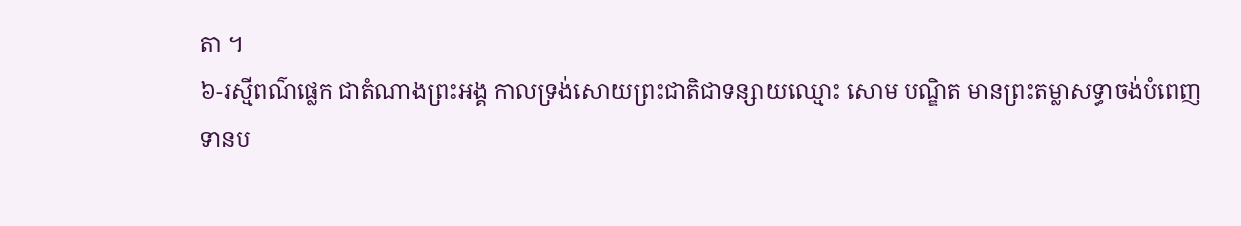តា ។
៦-រស្មីពណ៌ផ្លេក ជាតំណាងព្រះអង្គ កាលទ្រង់សោយព្រះជាតិជាទន្សាយឈ្មោះ សោម បណ្ឌិត មានព្រះតម្លាសទ្ធាចង់បំពេញទានប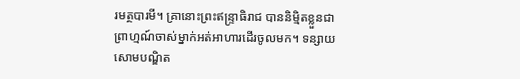រមត្ថបារមី។ គ្រានោះព្រះឥន្ទ្រាធិរាជ បាននិម្មិតខ្លួនជា ព្រាហ្មណ៍ចាស់ម្នាក់អត់អាហារដើរចូលមក។ ទន្សាយសោមបណ្ឌិត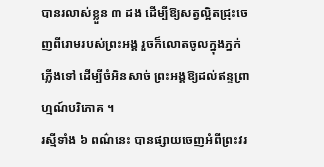បានរលាស់ខ្លួន ៣ ដង ដើម្បីឱ្យសត្វល្អិតជ្រុះចេញពីរោមរបស់ព្រះអង្គ រួចក៏លោតចូលក្នុងភ្នក់ភ្លើងទៅ ដើម្បីចំអិនសាច់ ព្រះអង្គឱ្យដល់ឥន្ទព្រាហ្មណ៍បរិភោគ ។
រស្មីទាំង ៦ ពណ៌នេះ បានផ្សាយចេញអំពីព្រះវរ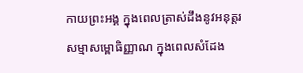កាយព្រះអង្គ ក្នុងពេលត្រាស់ដឹងនូវអនុត្តរ សម្មាសម្ពោធិញ្ញាណ ក្នុងពេលសំដែង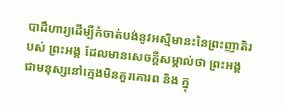បាដឹហារ្យដើម្បីកំចាត់បង់នូវអស្មិមានះនៃព្រះញាតិរបស់ ព្រះអង្គ ដែលមានសេចក្តីសម្គាល់ថា ព្រះអង្គជាមនុស្សនៅក្មេងមិនគួរគោរព និង ក្នុ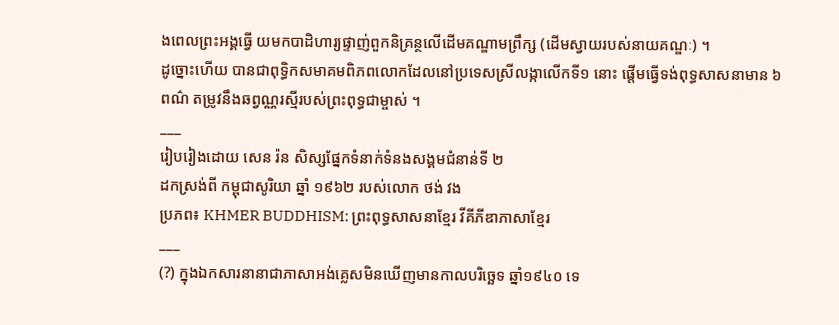ងពេលព្រះអង្គធ្វើ យមកបាដិហារ្យផ្ទាញ់ពួកនិគ្រន្ថលើដើមគណ្ឌាមព្រឹក្ស (ដើមស្វាយរបស់នាយគណ្ឌៈ) ។
ដូច្នោះហើយ បានជាពុទ្ធិកសមាគមពិភពលោកដែលនៅប្រទេសស្រីលង្កាលើកទី១ នោះ ផ្តើមធ្វើទង់ពុទ្ធសាសនាមាន ៦ ពណ៌ តម្រូវនឹងឆព្វណ្ណរស្មីរបស់ព្រះពុទ្ធជាម្ចាស់ ។
___
រៀបរៀងដោយ សេន រ៉ន សិស្សផ្នែកទំនាក់ទំនងសង្គមជំនាន់ទី ២
ដកស្រង់ពី កម្ពុជាសូរិយា ឆ្នាំ ១៩៦២ របស់លោក ថង់ វង
ប្រភព៖ KHMER BUDDHISM: ព្រះពុទ្ធសាសនាខ្មែរ វីគីភីឌាភាសាខ្មែរ
___
(?) ក្នុងឯកសារនានាជាភាសាអង់គ្លេសមិនឃើញមានកាលបរិច្ឆេទ ឆ្នាំ១៩៤០ ទេ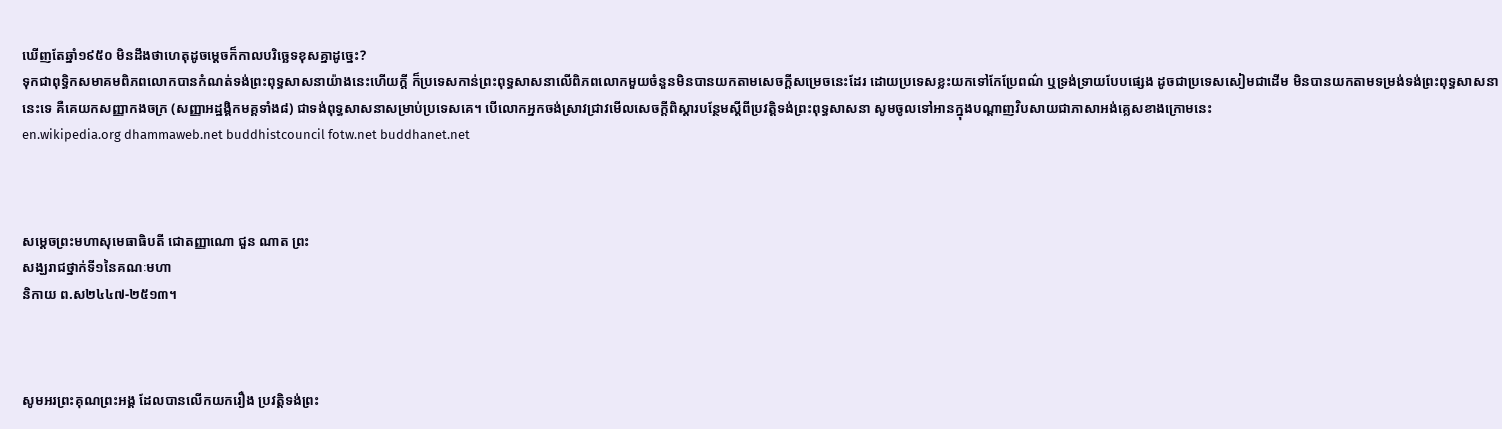ឃើញតែឆ្នាំ១៩៥០ មិនដឹងថាហេតុដូចម្តេចក៏កាលបរិច្ឆេទខុសគ្នាដូច្នេះ?
ទុកជាពុទ្ធិកសមាគមពិភពលោកបានកំណត់ទង់ព្រះពុទ្ធសាសនាយ៉ាងនេះហើយក្តី ក៏ប្រទេសកាន់ព្រះពុទ្ធសាសនាលើពិភពលោកមួយចំនួនមិនបានយកតាមសេចក្តីសម្រេចនេះដែរ ដោយប្រទេសខ្លះយកទៅកែប្រែពណ៌ ឬទ្រង់ទ្រាយបែបផ្សេង ដូចជាប្រទេសសៀមជាដើម មិនបានយកតាមទម្រង់ទង់ព្រះពុទ្ធសាសនានេះទេ គឺគេយកសញ្ញាកងចក្រ (សញ្ញាអដ្ឋង្គិកមគ្គទាំង៨) ជាទង់ពុទ្ធសាសនាសម្រាប់ប្រទេសគេ។ បើលោកអ្នកចង់ស្រាវជ្រាវមើលសេចក្តីពិស្តារបន្ថែមស្តីពីប្រវត្តិទង់ព្រះពុទ្ធសាសនា សូមចូលទៅអានក្នុងបណ្តាញវិបសាយជាភាសាអង់គ្លេសខាងក្រោមនេះ
en.wikipedia.org dhammaweb.net buddhistcouncil fotw.net buddhanet.net



សម្តេចព្រះមហាសុមេធាធិបតី ជោតញ្ញាណោ ជួន ណាត ព្រះ
សង្ឃរាជថ្នាក់ទី១នៃគណៈមហា
និកាយ ព.ស២៤៤៧-២៥១៣។



សូមអរព្រះគុណព្រះអង្គ ដែលបានលើកយករឿង ប្រវត្តិទង់ព្រះ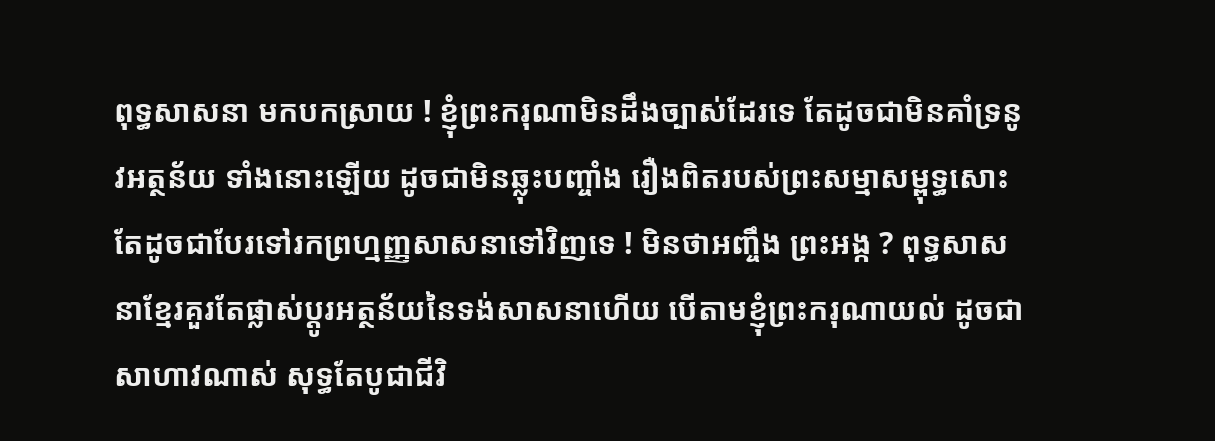ពុទ្ធសាសនា មកបកស្រាយ ! ខ្ញុំព្រះករុណាមិនដឹងច្បាស់ដែរទេ តែដូចជាមិនគាំទ្រនូវអត្ថន័យ ទាំងនោះឡើយ ដូចជាមិនឆ្លុះបញ្ចាំង រឿងពិតរបស់ព្រះសម្មាសម្ពុទ្ធសោះ តែដូចជាបែរទៅរកព្រហ្មញ្ញសាសនាទៅវិញទេ ! មិនថាអញ្ចឹង ព្រះអង្ក ? ពុទ្ធសាសនាខ្មែរគួរតែផ្លាស់ប្តូរអត្ថន័យនៃទង់សាសនាហើយ បើតាមខ្ញុំព្រះករុណាយល់ ដូចជាសាហាវណាស់ សុទ្ធតែបូជាជីវិ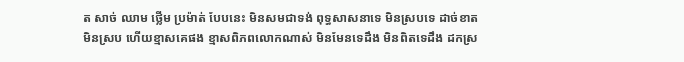ត សាច់ ឈាម ថ្លើម ប្រម៉ាត់ បែបនេះ មិនសមជាទង់ ពុទ្ធសាសនាទេ មិនស្របទេ ដាច់ខាតមិនស្រប ហើយខ្មាសគេផង ខ្មាសពិភពលោកណាស់ មិនមែនទេដឹង មិនពិតទេដឹង ដកស្រ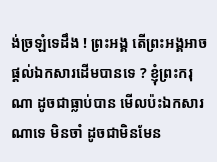ង់ច្រឡំទេដឹង ! ព្រះអង្គ តើព្រះអង្គអាចផ្តល់ឯកសារដើមបានទេ ? ខ្ញុំព្រះករុណា ដូចជាធ្លាប់បាន មើលប៉ះឯកសារណាទេ មិនចាំ ដូចជាមិនមែន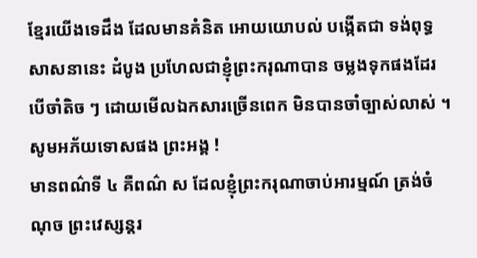ខ្មែរយើងទេដឹង ដែលមានគំនិត អោយយោបល់ បង្កើតជា ទង់ពុទ្ធសាសនានេះ ដំបូង ប្រហែលជាខ្ញុំព្រះករុណាបាន ចម្លងទុកផងដែរ បើចាំតិច ៗ ដោយមើលឯកសារច្រើនពេក មិនបានចាំច្បាស់លាស់ ។ សូមអភ័យទោសផង ព្រះអង្គ !
មានពណ៌ទី ៤ គឺពណ៌ ស ដែលខ្ញុំព្រះករុណាចាប់អារម្មណ៍ ត្រង់ចំណុច ព្រះវេស្សន្តរ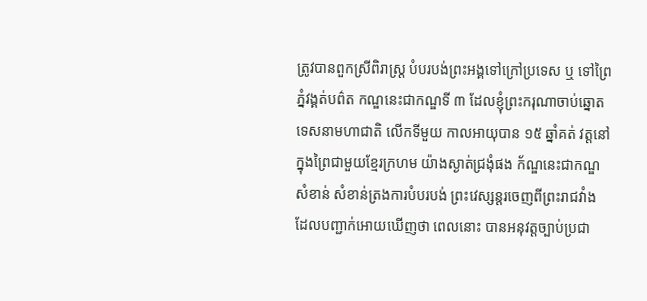ត្រូវបានពួកស្រីពិរាស្រ្ត បំបរបង់ព្រះអង្គទៅក្រៅប្រទេស ឬ ទៅព្រៃភ្នំវង្គត់បព៌ត កណ្ឌនេះជាកណ្ឌទី ៣ ដែលខ្ញុំព្រះករុណាចាប់ឆ្នោតទេសនាមហាជាតិ លើកទីមួយ កាលអាយុបាន ១៥ ឆ្នាំគត់ វត្តនៅក្នុងព្រៃជាមួយខ្មែរក្រហម យ៉ាងស្ងាត់ជ្រងុំផង ក័ណ្ឌនេះជាកណ្ឌសំខាន់ សំខាន់ត្រងការបំបរបង់ ព្រះវេស្សន្តរចេញពីព្រះរាជវាំង ដែលបញ្ជាក់អោយឃើញថា ពេលនោះ បានអនុវត្តច្បាប់ប្រជា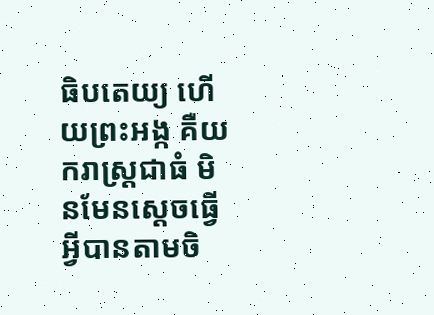ធិបតេយ្យ ហើយព្រះអង្ក គឺយករាស្ត្រជាធំ មិនមែនស្តេចធ្វើអ្វីបានតាមចិ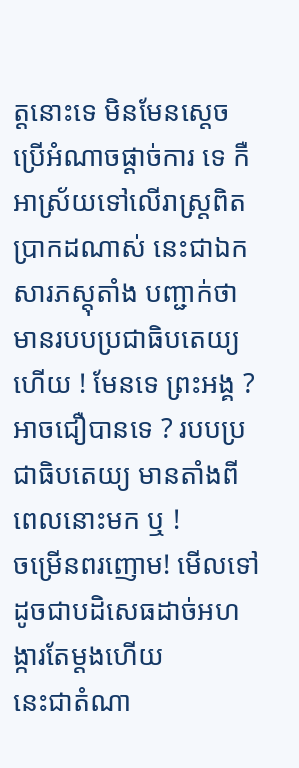ត្តនោះទេ មិនមែនស្តេចប្រើអំណាចផ្តាច់ការ ទេ កឺអាស្រ័យទៅលើរាស្ត្រពិតប្រាកដណាស់ នេះជាឯកសារភស្តុតាំង បញ្ជាក់ថា មានរបបប្រជាធិបតេយ្យហើយ ! មែនទេ ព្រះអង្គ ? អាចជឿបានទេ ? របបប្រជាធិបតេយ្យ មានតាំងពីពេលនោះមក ឬ !
ចម្រើនពរញោម! មើលទៅដូចជាបដិសេធដាច់អហង្ការតែម្តងហើយ
នេះជាតំណា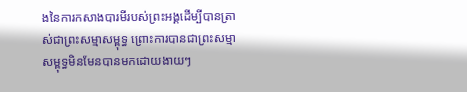ងនៃការកសាងបារមីរបស់ព្រះអង្គដើម្បីបានត្រាស់ជាព្រះសម្មាសម្ពុទ្ធ ព្រោះការបានជាព្រះសម្មាសម្ពុទ្ធមិនមែនបានមកដោយងាយៗ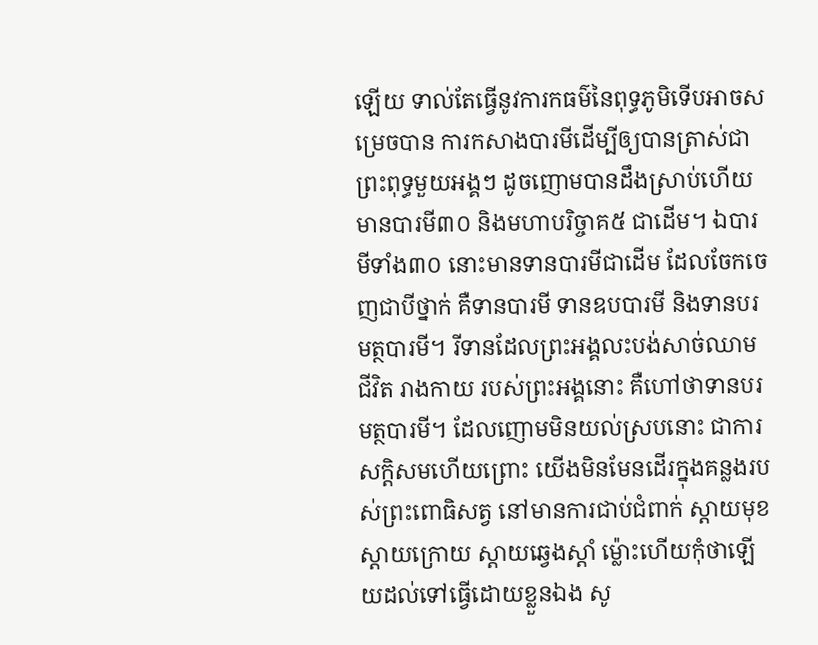ឡើយ ទាល់តែធ្វើនូវការកធម៌នៃពុទ្ធភូមិទើបអាចសម្រេចបាន ការកសាងបារមីដើម្បីឲ្យបានត្រាស់ជាព្រះពុទ្ធមួយអង្គៗ ដូចញោមបានដឹងស្រាប់ហើយ មានបារមី៣០ និងមហាបរិច្ចាគ៥ ជាដើម។ ឯបារមីទាំង៣០ នោះមានទានបារមីជាដើម ដែលចែកចេញជាបីថ្នាក់ គឺទានបារមី ទានឧបបារមី និងទានបរមត្ថបារមី។ រីទានដែលព្រះអង្គលះបង់សាច់ឈាម ជីវិត រាងកាយ របស់ព្រះអង្គនោះ គឺហៅថាទានបរមត្ថបារមី។ ដែលញោមមិនយល់ស្របនោះ ជាការសក្តិសមហើយព្រោះ យើងមិនមែនដើរក្នុងគន្លងរបស់ព្រះពោធិសត្វ នៅមានការជាប់ជំពាក់ ស្តាយមុខ ស្តាយក្រោយ ស្តាយឆ្វេងស្តាំ ម៉្លោះហើយកុំថាឡើយដល់ទៅធ្វើដោយខ្លួនឯង សូ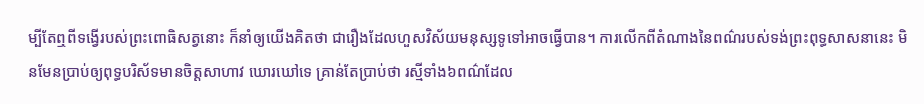ម្បីតែឮពីទង្វើរបស់ព្រះពោធិសត្វនោះ ក៏នាំឲ្យយើងគិតថា ជារឿងដែលហួសវិស័យមនុស្សទូទៅអាចធ្វើបាន។ ការលើកពីតំណាងនៃពណ៌របស់ទង់ព្រះពុទ្ធសាសនានេះ មិនមែនប្រាប់ឲ្យពុទ្ធបរិស័ទមានចិត្តសាហាវ ឃោរឃៅទេ គ្រាន់តែប្រាប់ថា រស្មីទាំង៦ពណ៌ដែល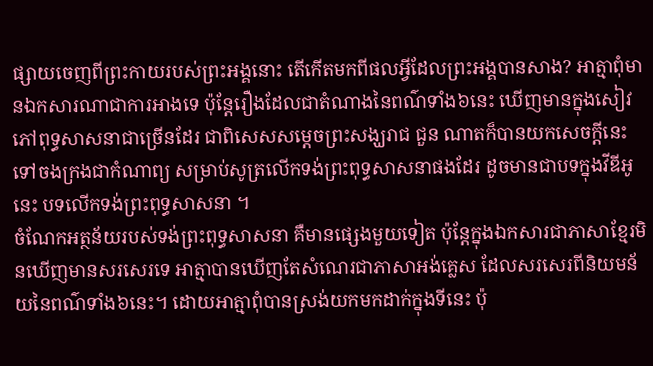ផ្សាយចេញពីព្រះកាយរបស់ព្រះអង្គនោះ តើកើតមកពីផលអ្វីដែលព្រះអង្គបានសាង? អាត្មាពុំមានឯកសារណាជាការអាងទេ ប៉ុន្តែរឿងដែលជាតំណាងនៃពណ៌ទាំង៦នេះ ឃើញមានក្នុងសៀវភៅពុទ្ធសាសនាជាច្រើនដែរ ជាពិសេសសម្តេចព្រះសង្ឃរាជ ជួន ណាតក៏បានយកសេចក្តីនេះ ទៅចងក្រងជាកំណាព្យ សម្រាប់សូត្រលើកទង់ព្រះពុទ្ធសាសនាផងដែរ ដូចមានជាបទក្នុងវីឌីអូនេះ បទលើកទង់ព្រះពុទ្ធសាសនា ។
ចំណែកអត្ថន័យរបស់ទង់ព្រះពុទ្ធសាសនា គឺមានផ្សេងមួយទៀត ប៉ុន្តែក្នុងឯកសារជាភាសាខ្មែរមិនឃើញមានសរសេរទេ អាត្មាបានឃើញតែសំណេរជាភាសាអង់គ្លេស ដែលសរសេរពីនិយមន័យនៃពណ៌ទាំង៦នេះ។ ដោយអាត្មាពុំបានស្រង់យកមកដាក់ក្នុងទីនេះ ប៉ុ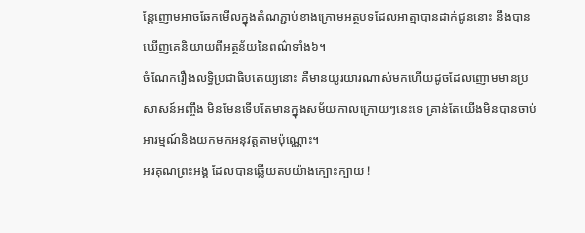ន្តែញោមអាចឆែកមើលក្នុងតំណភ្ជាប់ខាងក្រោមអត្ថបទដែលអាត្មាបានដាក់ជូននោះ នឹងបានឃើញគេនិយាយពីអត្ថន័យនៃពណ៌ទាំង៦។
ចំណែករឿងលទ្ធិប្រជាធិបតេយ្យនោះ គឺមានយូរយារណាស់មកហើយដូចដែលញោមមានប្រសាសន៍អញ្ចឹង មិនមែនទើបតែមានក្នុងសម័យកាលក្រោយៗនេះទេ គ្រាន់តែយើងមិនបានចាប់អារម្មណ៍និងយកមកអនុវត្តតាមប៉ុណ្ណោះ។
អរគុណព្រះអង្គ ដែលបានឆ្លើយតបយ៉ាងក្បោះក្បាយ !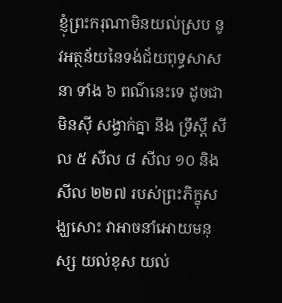ខ្ញុំព្រះករុណាមិនយល់ស្រប នូវអត្ថន័យនៃទង់ជ័យពុទ្ធសាសនា ទាំង ៦ ពណ៌នេះទេ ដូចជាមិនស៊ី សង្វាក់គ្នា នឹង ទ្រឹស្តី សីល ៥ សីល ៨ សីល ១០ និង សីល ២២៧ របស់ព្រះភិក្ខុសង្ឃសោះ វាអាចនាំអោយមនុស្ស យល់ខុស យល់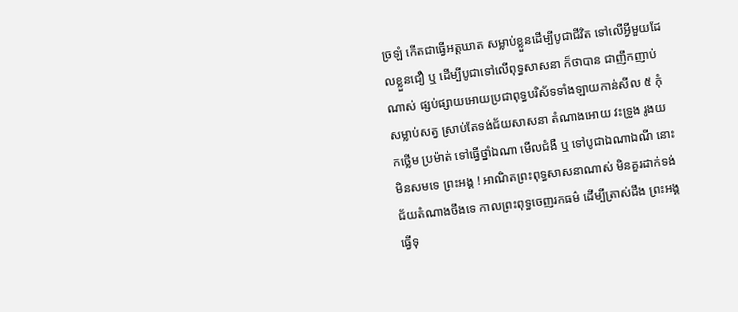ច្រឡំ កើតជាធ្វើអត្តឃាត សម្លាប់ខ្លួនដើម្បីបូជាជីវិត ទៅលើអ្វីមួយដែលខ្លួនជឿ ឬ ដើម្បីបូជាទៅលើពុទ្ធសាសនា ក៏ថាបាន ជាញឹកញាប់ណាស់ ផ្សប់ផ្សាយអោយប្រជាពុទ្ធបរិស័ទទាំងឡាយកាន់សីល ៥ កុំសម្លាប់សត្វ ស្រាប់តែទង់ជ័យសាសនា តំណាងអោយ វះទ្រូង រូងយកថ្លើម ប្រម៉ាត់ ទៅធ្វើថ្នាំឯណា មើលជំងឺ ឬ ទៅបូជាឯណាឯណី នោះមិនសមទេ ព្រះអង្គ ! អាណិតព្រះពុទ្ធសាសនាណាស់ មិនគួរដាក់ទង់ជ័យតំណាងចឹងទេ កាលព្រះពុទ្ធចេញរកធម៌ ដើម្បីត្រាស់ដឹង ព្រះអង្គធ្វើទុ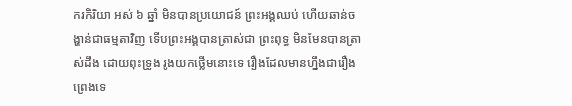ករកិរិយា អស់ ៦ ឆ្នាំ មិនបានប្រយោជន៍ ព្រះអង្គឈប់ ហើយឆាន់ចង្ហាន់ជាធម្មតាវិញ ទើបព្រះអង្គបានត្រាស់ជា ព្រះពុទ្ធ មិនមែនបានត្រាស់ដឹង ដោយពុះទ្រូង រូងយកថ្លើមនោះទេ រឿងដែលមានហ្នឹងជារឿងព្រេងទេ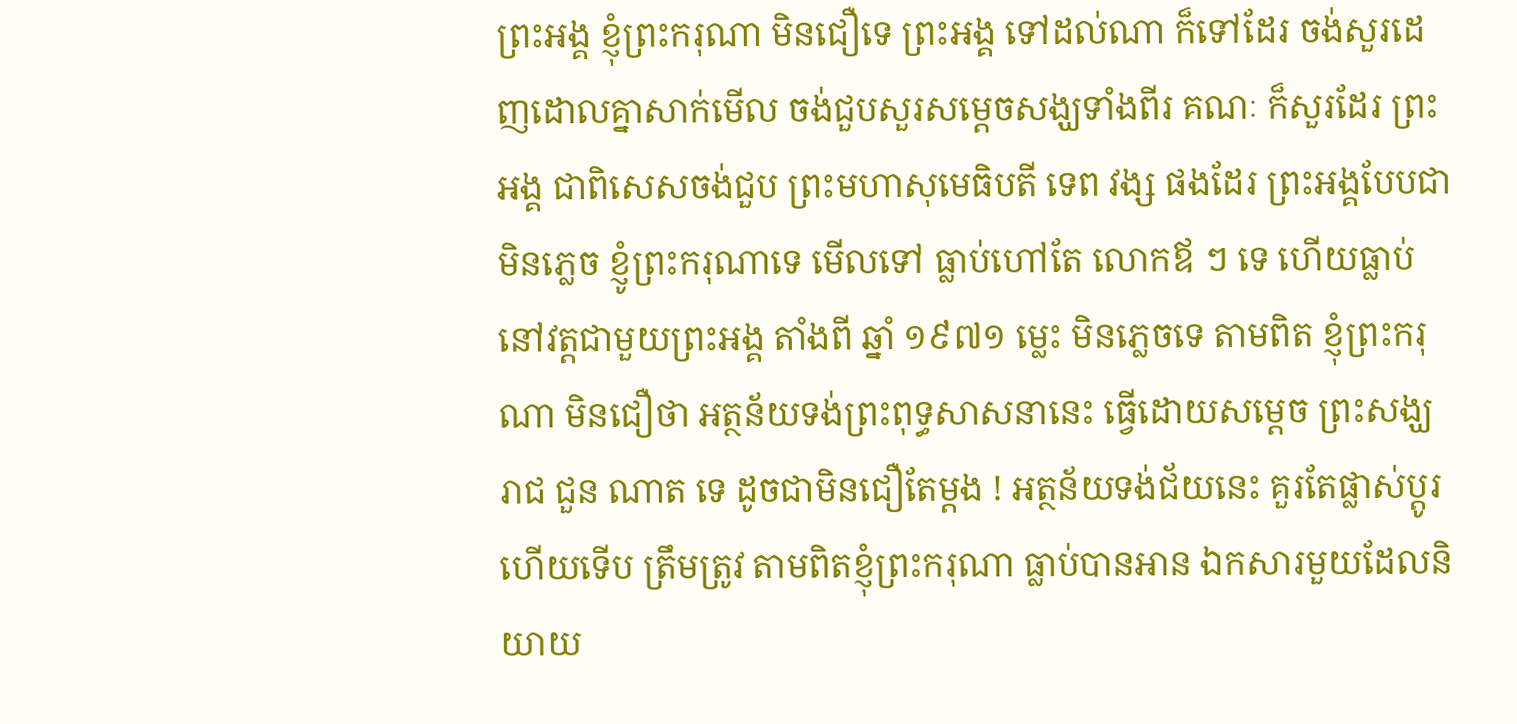ព្រះអង្គ ខ្ញុំព្រះករុណា មិនជឿទេ ព្រះអង្គ ទៅដល់ណា ក៏ទៅដែរ ចង់សួរដេញដោលគ្នាសាក់មើល ចង់ជួបសួរសម្តេចសង្ឃទាំងពីរ គណៈ ក៏សួរដែរ ព្រះអង្គ ជាពិសេសចង់ជួប ព្រះមហាសុមេធិបតី ទេព វង្ស ផងដែរ ព្រះអង្គបែបជា មិនភ្លេច ខ្ញូំព្រះករុណាទេ មើលទៅ ធ្លាប់ហៅតែ លោកឪ ៗ ទេ ហើយធ្លាប់នៅវត្តជាមួយព្រះអង្គ តាំងពី ឆ្នាំ ១៩៧១ ម្លេះ មិនភ្លេចទេ តាមពិត ខ្ញុំព្រះករុណា មិនជឿថា អត្ថន័យទង់ព្រះពុទ្ធសាសនានេះ ធ្វើដោយសម្តេច ព្រះសង្ឃរាជ ជួន ណាត ទេ ដូចជាមិនជឿតែម្តង ! អត្ថន័យទង់ជ័យនេះ គួរតែផ្លាស់ប្តូរហើយទើប ត្រឹមត្រូវ តាមពិតខ្ញុំព្រះករុណា ធ្លាប់បានអាន ឯកសារមួយដែលនិយាយ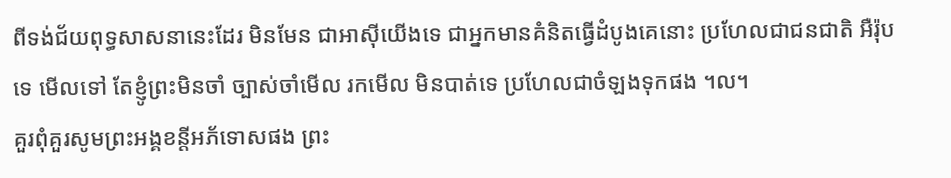ពីទង់ជ័យពុទ្ធសាសនានេះដែរ មិនមែន ជាអាស៊ីយើងទេ ជាអ្នកមានគំនិតធ្វើដំបូងគេនោះ ប្រហែលជាជនជាតិ អឺរ៉ុបទេ មើលទៅ តែខ្ញូំព្រះមិនចាំ ច្បាស់ចាំមើល រកមើល មិនបាត់ទេ ប្រហែលជាចំឡងទុកផង ។ល។
គួរពុំគួរសូមព្រះអង្គខន្តីអភ័ទោសផង ព្រះ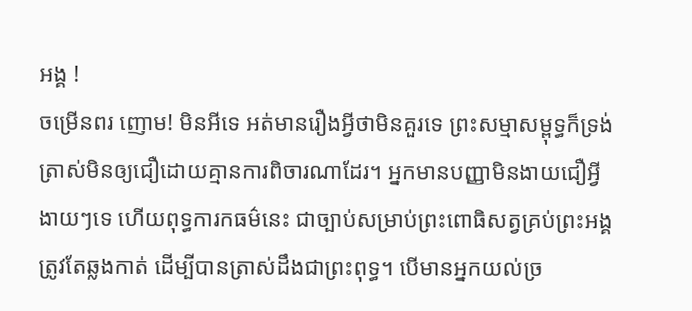អង្គ !
ចម្រើនពរ ញោម! មិនអីទេ អត់មានរឿងអ្វីថាមិនគួរទេ ព្រះសម្មាសម្ពុទ្ធក៏ទ្រង់ត្រាស់មិនឲ្យជឿដោយគ្មានការពិចារណាដែរ។ អ្នកមានបញ្ញាមិនងាយជឿអ្វីងាយៗទេ ហើយពុទ្ធការកធម៌នេះ ជាច្បាប់សម្រាប់ព្រះពោធិសត្វគ្រប់ព្រះអង្គត្រូវតែឆ្លងកាត់ ដើម្បីបានត្រាស់ដឹងជាព្រះពុទ្ធ។ បើមានអ្នកយល់ច្រ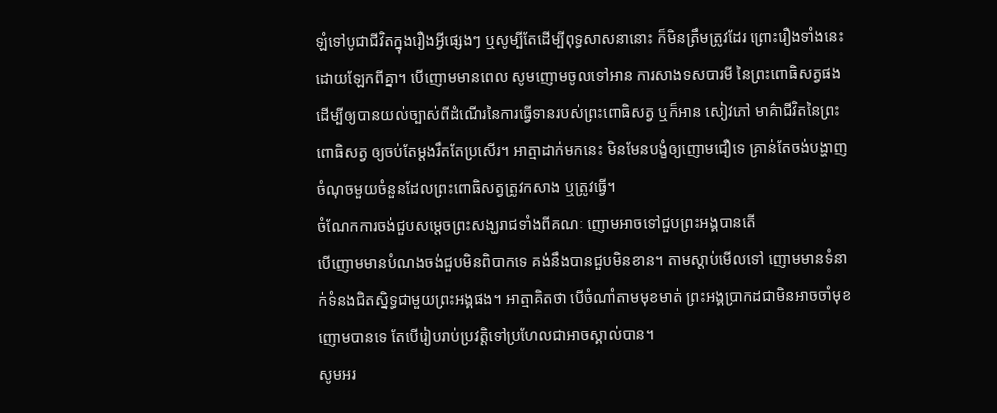ឡំទៅបូជាជីវិតក្នុងរឿងអ្វីផ្សេងៗ ឬសូម្បីតែដើម្បីពុទ្ធសាសនានោះ ក៏មិនត្រឹមត្រូវដែរ ព្រោះរឿងទាំងនេះដោយឡែកពីគ្នា។ បើញោមមានពេល សូមញោមចូលទៅអាន ការសាងទសបារមី នៃព្រះពោធិសត្វផង ដើម្បីឲ្យបានយល់ច្បាស់ពីដំណើរនៃការធ្វើទានរបស់ព្រះពោធិសត្វ ឬក៏អាន សៀវភៅ មាគ៌ាជីវិតនៃព្រះពោធិសត្វ ឲ្យចប់តែម្តងរឹតតែប្រសើរ។ អាត្មាដាក់មកនេះ មិនមែនបង្ខំឲ្យញោមជឿទេ គ្រាន់តែចង់បង្ហាញចំណុចមួយចំនួនដែលព្រះពោធិសត្វត្រូវកសាង ឬត្រូវធ្វើ។
ចំណែកការចង់ជួបសម្តេចព្រះសង្ឃរាជទាំងពីគណៈ ញោមអាចទៅជួបព្រះអង្គបានតើ
បើញោមមានបំណងចង់ជួបមិនពិបាកទេ គង់នឹងបានជួបមិនខាន។ តាមស្តាប់មើលទៅ ញោមមានទំនាក់ទំនងជិតស្និទ្ធជាមួយព្រះអង្គផង។ អាត្មាគិតថា បើចំណាំតាមមុខមាត់ ព្រះអង្គប្រាកដជាមិនអាចចាំមុខញោមបានទេ តែបើរៀបរាប់ប្រវត្តិទៅប្រហែលជាអាចស្គាល់បាន។
សូមអរ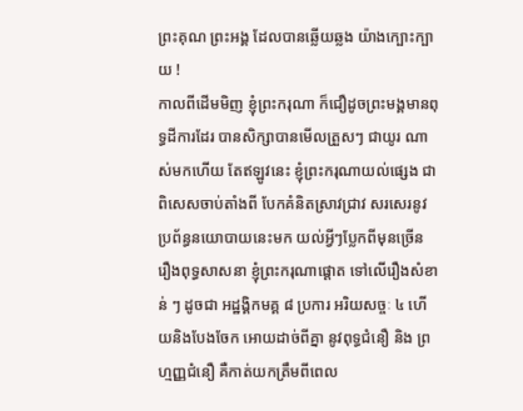ព្រះគុណ ព្រះអង្គ ដែលបានឆ្លើយឆ្លង យ៉ាងក្បោះក្បាយ !
កាលពីដើមមិញ ខ្ញុំព្រះករុណា ក៏ជឿដូចព្រះមង្គមានពុទ្ធដីការដែរ បានសិក្សាបានមើលត្រួសៗ ជាយូរ ណាស់មកហើយ តែឥឡូវនេះ ខ្ញុំព្រះករុណាយល់ផ្សេង ជាពិសេសចាប់តាំងពី បែកគំនិតស្រាវជ្រាវ សរសេរនូវ ប្រព័ន្ធនយោបាយនេះមក យល់អ្វីៗប្លែកពីមុនច្រើន រឿងពុទ្ធសាសនា ខ្ញុំព្រះករុណាផ្តោត ទៅលើរឿងសំខាន់ ៗ ដូចជា អដ្ឋង្គិកមគ្គ ៨ ប្រការ អរិយសច្ចៈ ៤ ហើយនិងបែងចែក អោយដាច់ពីគ្នា នូវពុទ្ធជំនឿ និង ព្រហ្មញ្ញជំនឿ គឺកាត់យកត្រឹមពីពេល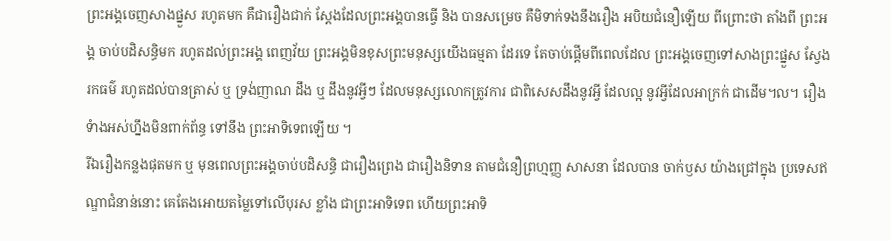ព្រះអង្គចេញសាងផ្នួស រហូតមក គឺជារឿងជាក់ ស្តែងដែលព្រះអង្គបានធ្វើ និង បានសម្រេច គឺមិទាក់ទងនឹងរឿង អបិយជំនឿឡើយ ពីព្រោះថា តាំងពី ព្រះអង្គ ចាប់បដិសន្ធិមក រហូតដល់ព្រះអង្គ ពេញវ័យ ព្រះអង្គមិនខុសព្រះមនុស្សយើងធម្មតា ដែរទេ តែចាប់ផ្តើមពីពេលដែល ព្រះអង្គចេញទៅសាងព្រះផ្នួស ស្វែងរកធម៌ រហូតដល់បានត្រាស់ ឬ ទ្រង់ញាណ ដឹង ឬ ដឹងនូវអ្វីៗ ដែលមនុស្សលោកត្រូវការ ជាពិសេសដឹងនូវអ្វី ដែលល្អ នូវអ្វីដែលអាក្រក់ ជាដើម។ល។ រឿងទំាងអស់ហ្នឹងមិនពាក់ព័ន្ធ ទៅនឹង ព្រះអាទិទេពឡើយ ។
រីឯរឿងកន្លងផុតមក ឬ មុនពេលព្រះអង្គចាប់បដិសន្ធិ ជារឿងព្រេង ជារឿងនិទាន តាមជំនឿព្រហ្មញ្ញ សាសនា ដែលបាន ចាក់ឫស យ៉ាងជ្រៅក្នុង ប្រទេសឥណ្ឌាជំនាន់នោះ គេតែងអោយតម្លៃទៅលើបុរស ខ្លាំង ជាព្រះអាទិទេព ហើយព្រះអាទិ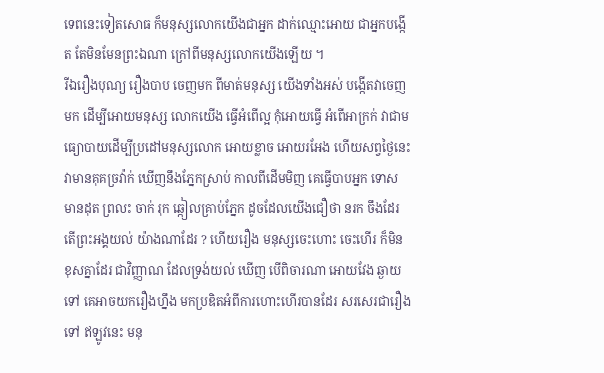ទេពនេះទៀតសោធ ក៏មនុស្សលោកយើងជាអ្នក ដាក់ឈ្មោះអោយ ជាអ្នកបង្កើត តែមិនមែនព្រះឯណា ក្រៅពីមនុស្សលោកយើងឡើយ ។
រីឯរឿងបុណ្យ រឿងបាប ចេញមក ពីមាត់មនុស្ស យើងទាំងអស់ បង្កើតវាចេញមក ដើម្បីអោយមនុស្ស លោកយើង ធ្វើអំពើល្អ កុំអោយធ្វើ អំពើអាក្រក់ វាជាមធ្យោបាយដើម្បីប្រដៅមនុស្សលោក អោយខ្លាច អោយរអែង ហើយសព្វថ្ងៃនេះ វាមានគុគច្រវ៉ាក់ ឃើញនឹងភ្នែកស្រាប់ កាលពីដើមមិញ គេធ្វើបាបអ្នក ទោស មានដុត ព្រលះ ចាក់ រុក ឆ្កៀលគ្រាប់ភ្នែក ដូចដែលយើងជឿថា នរក ចឹងដែរ តើព្រះអង្គយល់ យ៉ាងណាដែរ ? ហើយរឿង មនុស្សចេះហោះ ចេះហើរ ក៏មិនខុសគ្នាដែរ ជាវិញ្ញាណ ដែលទ្រង់យល់ ឃើញ បើពិចារណា អោយវែង ឆ្ងាយទៅ គេអាចយករឿងហ្នឹង មកប្រឌិតអំពីការហោះហើរបានដែរ សរសេរជារឿងទៅ ឥឡូវនេះ មនុ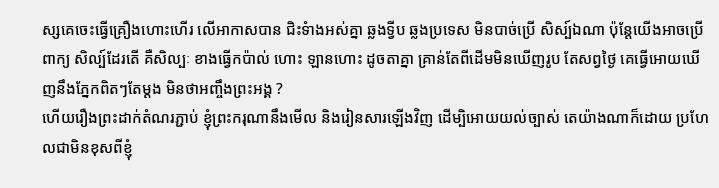ស្សគេចេះធ្វើគ្រឿងហោះហើរ លើអាកាសបាន ជិះទំាងអស់គ្នា ឆ្លងទ្វីប ឆ្លងប្រទេស មិនបាច់ប្រើ សិស្ប៍ឯណា ប៉ុន្តែយើងអាចប្រើពាក្យ សិល្ប៍ដែរតើ គឺសិល្បៈ ខាងធ្វើកប៉ាល់ ហោះ ឡានហោះ ដូចតាគ្នា គ្រាន់តែពីដើមមិនឃើញរូប តែសព្វថ្ងៃ គេធ្វើអោយឃើញនឹងភ្នែកពិតៗតែម្តង មិនថាអញ្ចឹងព្រះអង្គ ?
ហើយរឿងព្រះដាក់តំណរភ្ជាប់ ខ្ញុំព្រះករុណានឹងមើល និងរៀនសារឡើងវិញ ដើម្បិអោយយល់ច្បាស់ តេយ៉ាងណាក៏ដោយ ប្រហែលជាមិនខុសពីខ្ញុំ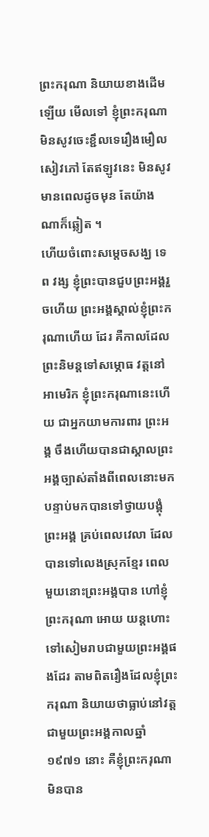ព្រះករុណា និយាយខាងដើមឡើយ មើលទៅ ខ្ញុំព្រះករុណា មិនសូវចេះខ្ជឹលទេរឿងមឿលសៀវភៅ តែឥឡូវនេះ មិនសូវមានពេលដូចមុន តែយ៉ាងណាក៏ឆ្លៀត ។
ហើយចំពោះសម្តេចសង្ឃ ទេព វង្ស ខ្ញុំព្រះបានជួបព្រះអង្គរួចហើយ ព្រះអង្គស្គាល់ខ្ញុំព្រះករុណាហើយ ដែរ គឺកាលដែលព្រះនិមន្តទៅសម្ភោធ វត្តនៅអាមេរិក ខ្ញុំព្រះករុណានេះហើយ ជាអ្នកយាមការពារ ព្រះអង្គ ចឹងហើយបានជាស្គាលព្រះអង្គច្បាស់តាំងពីពេលនោះមក បន្ទាប់មកបានទៅថ្វាយបង្គុំព្រះអង្គ គ្រប់ពេលវេលា ដែលបានទៅលេងស្រុកខ្មែរ ពេលមួយនោះព្រះអង្គបាន ហៅខ្ញុំព្រះករុណា អោយ យន្តហោះទៅសៀមរាបជាមួយព្រះអង្គផងដែរ តាមពិតរឿងដែលខ្ញុំព្រះករុណា និយាយថាធ្លាប់នៅវត្ត ជាមួយព្រះអង្គកាលឆ្នាំ ១៩៧១ នោះ គឺខ្ញុំព្រះករុណាមិនបាន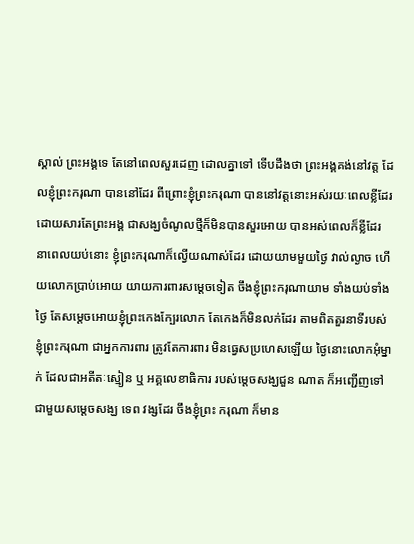ស្គាល់ ព្រះអង្គទេ តែនៅពេលសួរដេញ ដោលគ្នាទៅ ទើបដឹងថា ព្រះអង្គគង់នៅវត្ត ដែលខ្ញុំព្រះករុណា បាននៅដែរ ពីព្រោះខ្ញុំព្រះករុណា បាននៅវត្តនោះអស់រយៈពេលខ្លីដែរ ដោយសារតែព្រះអង្គ ជាសង្ឃចំណូលថ្មីក៏មិនបានសួរអោយ បានអស់ពេលក៏ខ្លីដែរ នាពេលយប់នោះ ខ្ញុំព្រះករុណាក៏ល្វើយណាស់ដែរ ដោយយាមមួយថ្ងៃ វាល់ល្ងាច ហើយលោកប្រាប់អោយ យាយការពារសម្តេចទៀត ចឹងខ្ញុំព្រះករុណាយាម ទាំងយប់ទាំងថ្ងៃ តែសម្តេចអោយខ្ញុំព្រះកេងក្បែរលោក តែកេងក៏មិនលក់ដែរ តាមពិតតួរនាទីរបស់ខ្ញុំព្រះករុណា ជាអ្នកការពារ ត្រូវតែការពារ មិនធ្វេសប្រហេសឡើយ ថ្ងៃនោះលោកអុំម្នាក់ ដែលជាអតីតៈស្មៀន ឬ អគ្គលេខាធិការ របស់ម្តេចសង្ឃជួន ណាត ក៏អញ្ជើញទៅជាមួយសម្តេចសង្ឃ ទេព វង្សដែរ ចឹងខ្ញុំព្រះ ករុណា ក៏មាន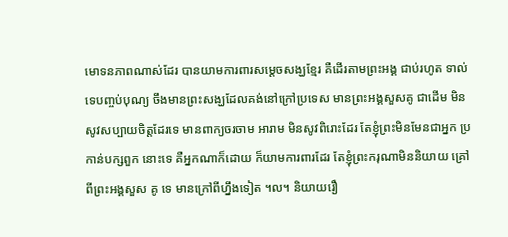មោទនភាពណាស់ដែរ បានយាមការពារសម្តេចសង្ឃខ្មែរ គឺដើរតាមព្រះអង្គ ជាប់រហូត ទាល់ទេបញ្ចប់បុណ្យ ចឹងមានព្រះសង្ឃដែលគង់នៅក្រៅប្រទេស មានព្រះអង្គសួសគូ ជាដើម មិនសូវសប្បាយចិត្តដែរទេ មានពាក្យចរចាម អារាម មិនសូវពិរោះដែរ តែខ្ញុំព្រះមិនមែនជាអ្នក ប្រកាន់បក្សពួក នោះទេ គឺអ្នកណាក៏ដោយ ក៏យាមការពារដែរ តែខ្ញុំព្រះករុណាមិននិយាយ គ្រៅពីព្រះអង្គសួស គូ ទេ មានក្រៅពីហ្នឹងទៀត ។ល។ និយាយរឿ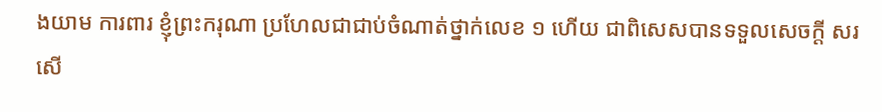ងយាម ការពារ ខ្ញុំព្រះករុណា ប្រហែលជាជាប់ចំណាត់ថ្នាក់លេខ ១ ហើយ ជាពិសេសបានទទួលសេចក្តី សរសើ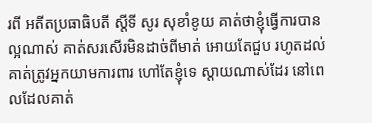រពី អតីតប្រធាធិបតី ស្តីទី សូរ សុខាំខូយ គាត់ថាខ្ញុំធ្វើការបានល្អណាស់ គាត់សរសើរមិនដាច់ពីមាត់ អោយតែជួប រហូតដល់គាត់ត្រូវអ្នកយាមការពារ ហៅតែខ្ញុំទេ ស្តាយណាស់ដែរ នៅពេលដែលគាត់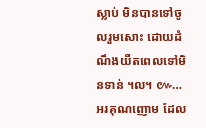ស្លាប់ មិនបានទៅចូលរួមសោះ ដោយដំណឹងយឺតពេលទៅមិនទាន់ ។ល។ ៚…
អរគុណញោម ដែល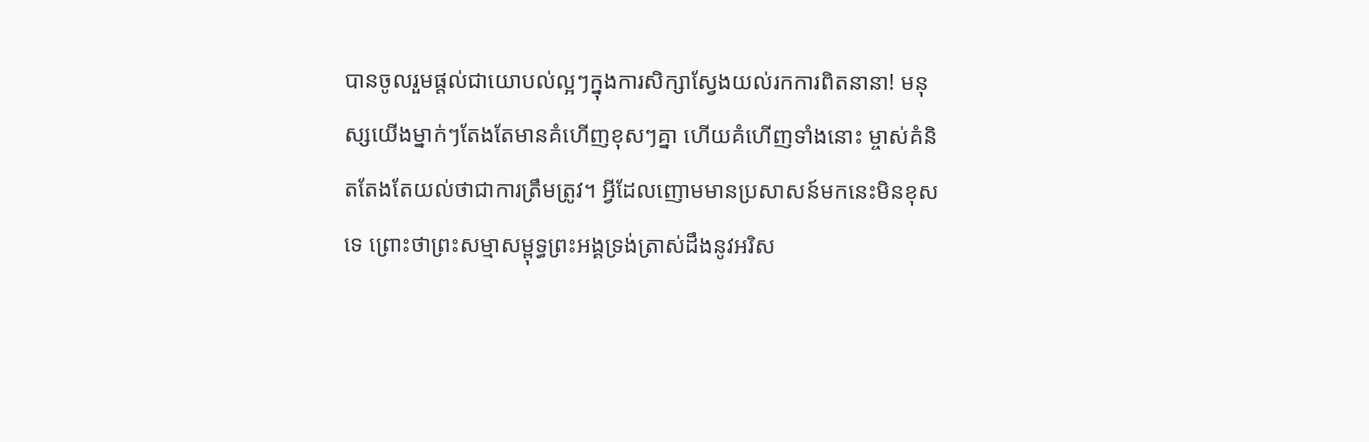បានចូលរួមផ្តល់ជាយោបល់ល្អៗក្នុងការសិក្សាស្វែងយល់រកការពិតនានា! មនុស្សយើងម្នាក់ៗតែងតែមានគំហើញខុសៗគ្នា ហើយគំហើញទាំងនោះ ម្ចាស់គំនិតតែងតែយល់ថាជាការត្រឹមត្រូវ។ អ្វីដែលញោមមានប្រសាសន៍មកនេះមិនខុសទេ ព្រោះថាព្រះសម្មាសម្ពុទ្ធព្រះអង្គទ្រង់ត្រាស់ដឹងនូវអរិស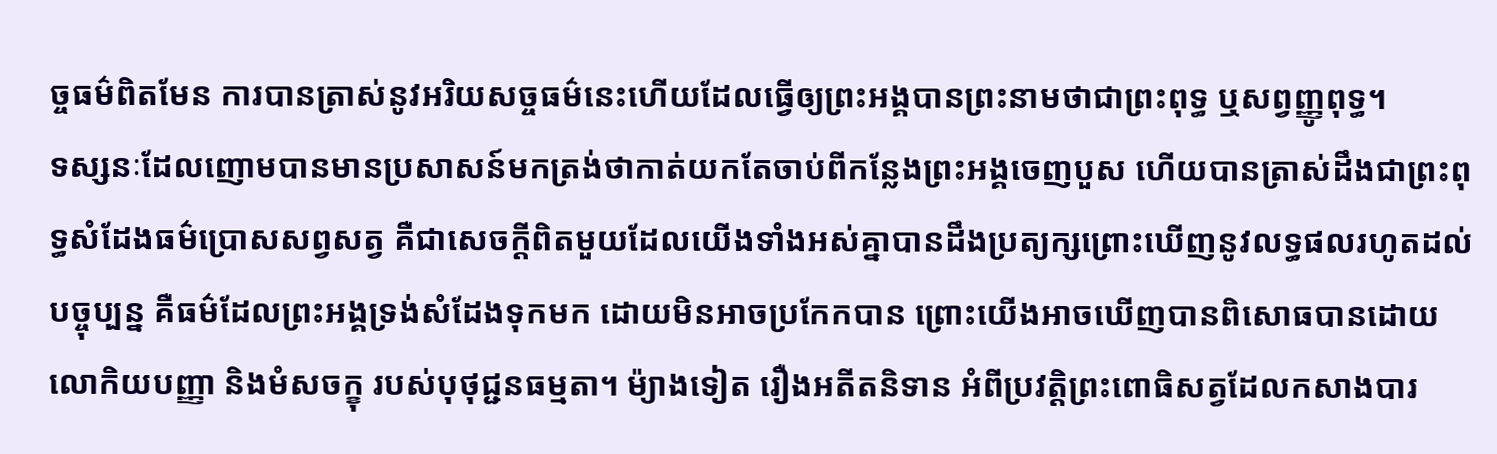ច្ចធម៌ពិតមែន ការបានត្រាស់នូវអរិយសច្ចធម៌នេះហើយដែលធ្វើឲ្យព្រះអង្គបានព្រះនាមថាជាព្រះពុទ្ធ ឬសព្វញ្ញូពុទ្ធ។
ទស្សនៈដែលញោមបានមានប្រសាសន៍មកត្រង់ថាកាត់យកតែចាប់ពីកន្លែងព្រះអង្គចេញបួស ហើយបានត្រាស់ដឹងជាព្រះពុទ្ធសំដែងធម៌ប្រោសសព្វសត្វ គឺជាសេចក្តីពិតមួយដែលយើងទាំងអស់គ្នាបានដឹងប្រត្យក្សព្រោះឃើញនូវលទ្ធផលរហូតដល់បច្ចុប្បន្ន គឺធម៌ដែលព្រះអង្គទ្រង់សំដែងទុកមក ដោយមិនអាចប្រកែកបាន ព្រោះយើងអាចឃើញបានពិសោធបានដោយលោកិយបញ្ញា និងមំសចក្ខុ របស់បុថុជ្ជនធម្មតា។ ម៉្យាងទៀត រឿងអតីតនិទាន អំពីប្រវត្តិព្រះពោធិសត្វដែលកសាងបារ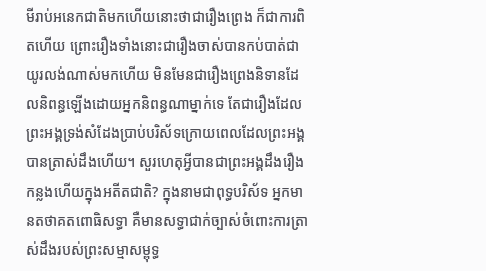មីរាប់អនេកជាតិមកហើយនោះថាជារឿងព្រេង ក៏ជាការពិតហើយ ព្រោះរឿងទាំងនោះជារឿងចាស់បានកប់បាត់ជាយូរលង់ណាស់មកហើយ មិនមែនជារឿងព្រេងនិទានដែលនិពន្ធឡើងដោយអ្នកនិពន្ធណាម្នាក់ទេ តែជារឿងដែលព្រះអង្គទ្រង់សំដែងប្រាប់បរិស័ទក្រោយពេលដែលព្រះអង្គបានត្រាស់ដឹងហើយ។ សួរហេតុអ្វីបានជាព្រះអង្គដឹងរឿងកន្លងហើយក្នុងអតីតជាតិ? ក្នុងនាមជាពុទ្ធបរិស័ទ អ្នកមានតថាគតពោធិសទ្ធា គឺមានសទ្ធាជាក់ច្បាស់ចំពោះការត្រាស់ដឹងរបស់ព្រះសម្មាសម្ពុទ្ធ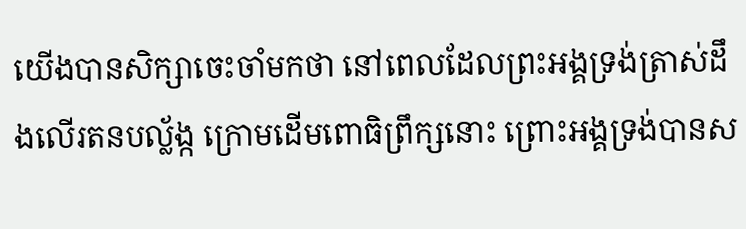យើងបានសិក្សាចេះចាំមកថា នៅពេលដែលព្រះអង្គទ្រង់ត្រាស់ដឹងលើរតនបល្ល័ង្ក ក្រោមដើមពោធិព្រឹក្សនោះ ព្រោះអង្គទ្រង់បានស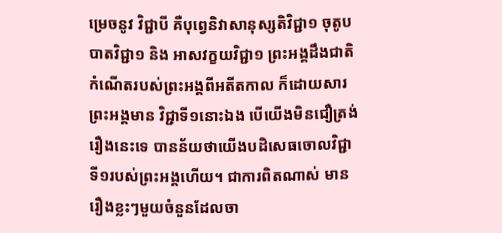ម្រេចនូវ វិជ្ជាបី គឺបុព្វេនិវាសានុស្សតិវិជ្ជា១ ចុតូបបាតវិជ្ជា១ និង អាសវក្ខយវិជ្ជា១ ព្រះអង្គដឹងជាតិកំណើតរបស់ព្រះអង្គពីអតីតកាល ក៏ដោយសារព្រះអង្គមាន វិជ្ជាទី១នោះឯង បើយើងមិនជឿត្រង់រឿងនេះទេ បានន័យថាយើងបដិសេធចោលវិជ្ជាទី១របស់ព្រះអង្គហើយ។ ជាការពិតណាស់ មានរឿងខ្លះៗមួយចំនួនដែលចា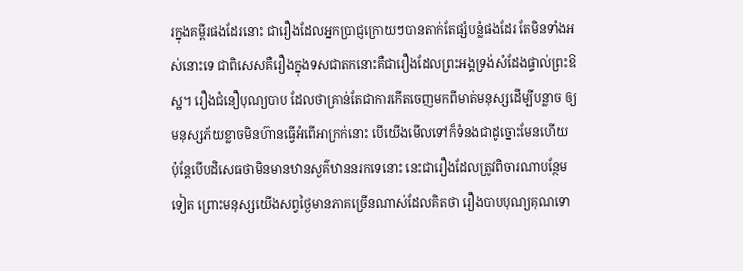រក្នុងគម្ពីរផងដែរនោះ ជារឿងដែលអ្នកប្រាជ្ញក្រោយៗបានតាក់តែផ្សំបន្លំផងដែរ តែមិនទាំងអស់នោះទេ ជាពិសេសគឺរឿងក្នុងទសជាតកនោះគឺជារឿងដែលព្រះអង្គទ្រង់សំដែងផ្ទាល់ព្រះឱស្ឋ។ រឿងជំនឿបុណ្យបាប ដែលថាគ្រាន់តែជាការកើតចេញមកពីមាត់មនុស្សដើម្បីបន្លាច ឲ្យមនុស្សភ័យខ្លាចមិនហ៊ានធ្វើអំពើអាក្រក់នោះ បើយើងមើលទៅក៏ទំនងជាដូច្នោះមែនហើយ ប៉ុន្តែបើបដិសេធថាមិនមានឋានសួគ៌ឋាននរកទេនោះ នេះជារឿងដែលត្រូវពិចារណាបន្ថែមទៀត ព្រោះមនុស្សយើងសព្វថ្ងៃមានភាគច្រើនណាស់ដែលគិតថា រឿងបាបបុណ្យគុណទោ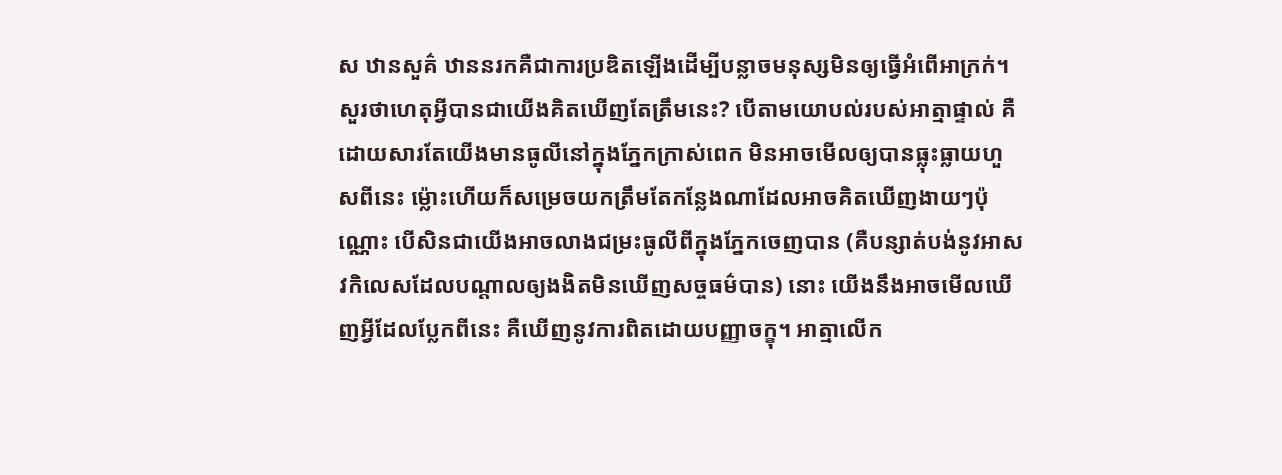ស ឋានសួគ៌ ឋាននរកគឺជាការប្រឌិតឡើងដើម្បីបន្លាចមនុស្សមិនឲ្យធ្វើអំពើអាក្រក់។ សួរថាហេតុអ្វីបានជាយើងគិតឃើញតែត្រឹមនេះ? បើតាមយោបល់របស់អាត្មាផ្ទាល់ គឺដោយសារតែយើងមានធូលីនៅក្នុងភ្នែកក្រាស់ពេក មិនអាចមើលឲ្យបានធ្លុះធ្លាយហួសពីនេះ ម៉្លោះហើយក៏សម្រេចយកត្រឹមតែកន្លែងណាដែលអាចគិតឃើញងាយៗប៉ុណ្ណោះ បើសិនជាយើងអាចលាងជម្រះធូលីពីក្នុងភ្នែកចេញបាន (គឺបន្សាត់បង់នូវអាសវកិលេសដែលបណ្តាលឲ្យងងិតមិនឃើញសច្ចធម៌បាន) នោះ យើងនឹងអាចមើលឃើញអ្វីដែលប្លែកពីនេះ គឺឃើញនូវការពិតដោយបញ្ញាចក្ខុ។ អាត្មាលើក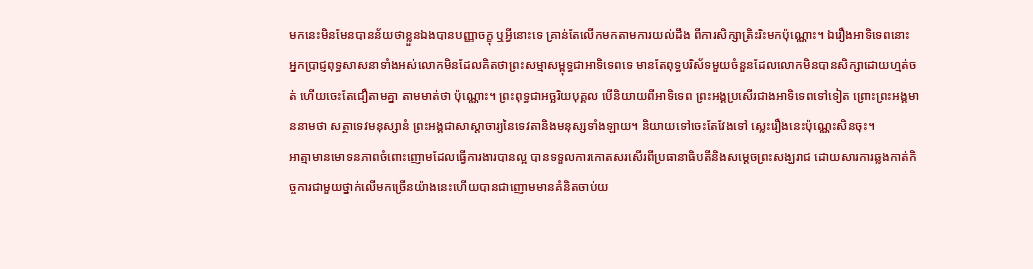មកនេះមិនមែនបានន័យថាខ្លួនឯងបានបញ្ញាចក្ខុ ឬអ្វីនោះទេ គ្រាន់តែលើកមកតាមការយល់ដឹង ពីការសិក្សាត្រិះរិះមកប៉ុណ្ណោះ។ ឯរឿងអាទិទេពនោះ អ្នកប្រាជ្ញពុទ្ធសាសនាទាំងអស់លោកមិនដែលគិតថាព្រះសម្មាសម្ពុទ្ធជាអាទិទេពទេ មានតែពុទ្ធបរិស័ទមួយចំនួនដែលលោកមិនបានសិក្សាដោយហ្មត់ចត់ ហើយចេះតែជឿតាមគ្នា តាមមាត់ថា ប៉ុណ្ណោះ។ ព្រះពុទ្ធជាអច្ឆរិយបុគ្គល បើនិយាយពីអាទិទេព ព្រះអង្គប្រសើរជាងអាទិទេពទៅទៀត ព្រោះព្រះអង្គមាននាមថា សត្ថាទេវមនុស្សានំ ព្រះអង្គជាសាស្តាចារ្យនៃទេវតានិងមនុស្សទាំងឡាយ។ និយាយទៅចេះតែវែងទៅ ស្លេះរឿងនេះប៉ុណ្ណេះសិនចុះ។
អាត្មាមានមោទនភាពចំពោះញោមដែលធ្វើការងារបានល្អ បានទទួលការកោតសរសើរពីប្រធានាធិបតីនិងសម្តេចព្រះសង្ឃរាជ ដោយសារការឆ្លងកាត់កិច្ចការជាមួយថ្នាក់លើមកច្រើនយ៉ាងនេះហើយបានជាញោមមានគំនិតចាប់យ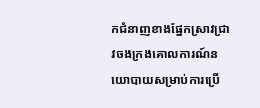កជំនាញខាងផ្នែកស្រាវជ្រាវចងក្រងគោលការណ៍នយោបាយសម្រាប់ការប្រើ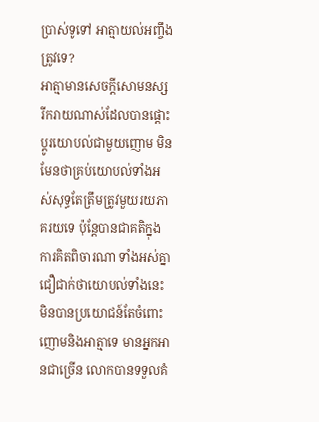ប្រាស់ទូទៅ អាត្មាយល់អញ្ចឹងត្រូវទេ?
អាត្មាមានសេចក្តីសោមនស្សរីករាយណាស់ដែលបានផ្តោះប្តូរយោបល់ជាមួយញោម មិនមែនថាគ្រប់យោបល់ទាំងអស់សុទ្ធតែត្រឹមត្រូវមួយរយភាគរយទេ ប៉ុន្តែបានជាគតិក្នុងការគិតពិចារណា ទាំងអស់គ្នា ជឿជាក់ថាយោបល់ទាំងនេះមិនបានប្រយោជន៍តែចំពោះញោមនិងអាត្មាទេ មានអ្នកអានជាច្រើន លោកបានទទួលគំ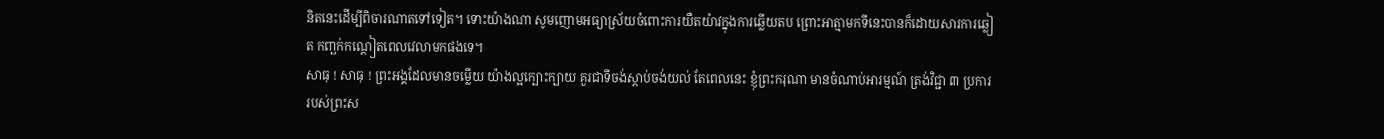និតនេះដើម្បីពិចារណាតទៅទៀត។ ទោះយ៉ាងណា សូមញោមអធ្យាស្រ័យចំពោះការយឺតយ៉ាវក្នុងការឆ្លើយតប ព្រោះអាត្មាមកទីនេះបានក៏ដោយសារការឆ្លៀត កញ្ឆក់កណ្តៀតពេលវេលាមកផងទេ។
សាធុ ! សាធុ ! ព្រះអង្គដែលមានចម្លើយ យ៉ាងល្អក្បោះក្បាយ គួរជាទីចង់ស្តាប់ចង់យល់ តែពេលនេះ ខ្ញុំព្រះករុណា មានចំណាប់អារម្មណ៍ ត្រង់វិជ្ជា ៣ ប្រការ របស់ព្រះស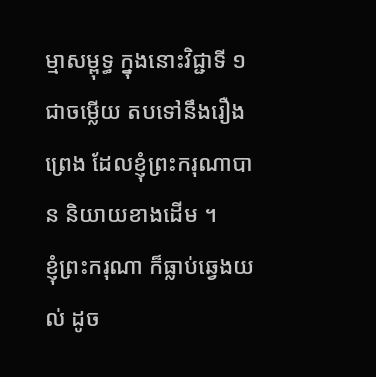ម្មាសម្ពុទ្ធ ក្នុងនោះវិជ្ជាទី ១ ជាចម្លើយ តបទៅនឹងរឿងព្រេង ដែលខ្ញុំព្រះករុណាបាន និយាយខាងដើម ។
ខ្ញុំព្រះករុណា ក៏ធ្លាប់ឆ្វេងយល់ ដូច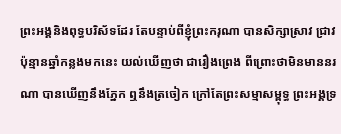ព្រះអង្គនិងពុទ្ធបរិស័ទដែរ តែបន្ទាប់ពីខ្ញុំព្រះករុណា បានសិក្សាស្រាវ ជ្រាវ ប៉ុន្មានឆ្នាំកន្លងមកនេះ យល់ឃើញថា ជារឿងព្រេង ពីព្រោះថាមិនមាននរណា បានឃើញនឹងភ្នែក ឮនឹងត្រចៀក ក្រៅតែព្រះសម្មាសម្ពុទ្ធ ព្រះអង្គទ្រ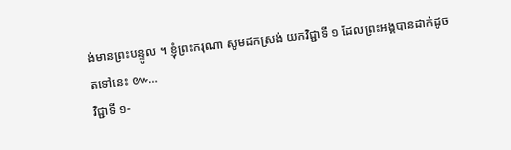ង់មានព្រះបន្ទូល ។ ខ្ញុំព្រះករុណា សូមដកស្រង់ យកវិជ្ជាទី ១ ដែលព្រះអង្គបានដាក់ដូចតទៅនេះ ៚…
វិជ្ជាទី ១-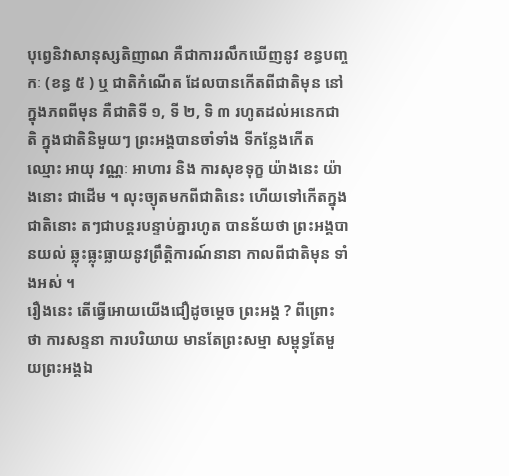បុព្វេនិវាសានុស្សតិញាណ គឺជាការរលឹកឃើញនូវ ខន្ធបញ្ចកៈ (ខន្ធ ៥ ) ឬ ជាតិកំណើត ដែលបានកើតពីជាតិមុន នៅក្នុងភពពីមុន គឺជាតិទី ១, ទី ២, ទិ ៣ រហូតដល់អនេកជាតិ ក្នុងជាតិនិមួយៗ ព្រះអង្គបានចាំទាំង ទីកន្លែងកើត ឈ្មោះ អាយុ វណ្ណៈ អាហារ និង ការសុខទុក្ខ យ៉ាងនេះ យ៉ាងនោះ ជាដើម ។ លុះច្យុតមកពីជាតិនេះ ហើយទៅកើតក្នុងជាតិនោះ តៗជាបន្តរបន្ទាប់គ្នារហូត បានន័យថា ព្រះអង្គបានយល់ ឆ្លុះធ្លុះធ្លាយនូវព្រឹត្តិការណ៍នានា កាលពីជាតិមុន ទាំងអស់ ។
រឿងនេះ តើធ្វើអោយយើងជឿដូចម្តេច ព្រះអង្គ ? ពីព្រោះថា ការសន្ទនា ការបរិយាយ មានតែព្រះសម្មា សម្ពុទ្ធតែមួយព្រះអង្គឯ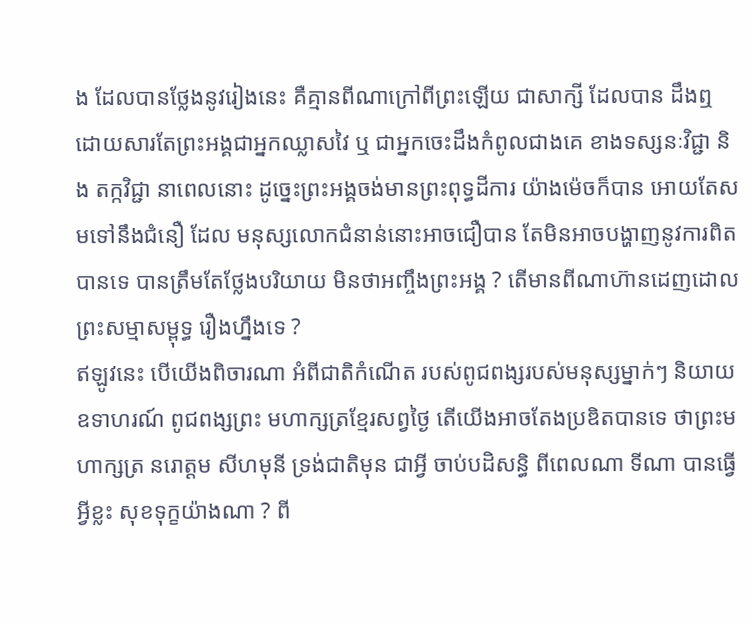ង ដែលបានថ្លែងនូវរៀងនេះ គឺគ្មានពីណាក្រៅពីព្រះឡើយ ជាសាក្សី ដែលបាន ដឹងឮ ដោយសារតែព្រះអង្គជាអ្នកឈ្លាសវៃ ឬ ជាអ្នកចេះដឹងកំពូលជាងគេ ខាងទស្សនៈវិជ្ជា និង តក្កវិជ្ជា នាពេលនោះ ដូច្នេះព្រះអង្គចង់មានព្រះពុទ្ធដីការ យ៉ាងម៉េចក៏បាន អោយតែសមទៅនឹងជំនឿ ដែល មនុស្សលោកជំនាន់នោះអាចជឿបាន តែមិនអាចបង្ហាញនូវការពិតបានទេ បានត្រឹមតែថ្លែងបរិយាយ មិនថាអញ្ចឹងព្រះអង្គ ? តើមានពីណាហ៊ានដេញដោល ព្រះសម្មាសម្ពុទ្ធ រឿងហ្នឹងទេ ?
ឥឡូវនេះ បើយើងពិចារណា អំពីជាតិកំណើត របស់ពូជពង្សរបស់មនុស្សម្នាក់ៗ និយាយឧទាហរណ៍ ពូជពង្សព្រះ មហាក្សត្រខ្មែរសព្វថ្ងៃ តើយើងអាចតែងប្រឌិតបានទេ ថាព្រះមហាក្សត្រ នរោត្តម សីហមុនី ទ្រង់ជាតិមុន ជាអ្វី ចាប់បដិសន្ធិ ពីពេលណា ទីណា បានធ្វើអ្វីខ្លះ សុខទុក្ខយ៉ាងណា ? ពី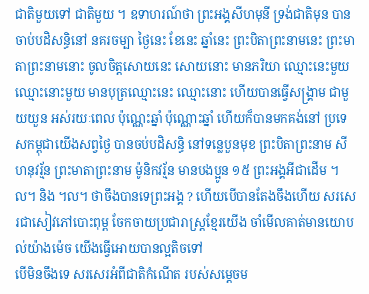ជាតិមួយទៅ ជាតិមួយ ។ ឧទាហរណ៍ថា ព្រះអង្គសីហមុនី ទ្រង់ជាតិមុន បានចាប់បដិសន្ធិនៅ នគរចម្បា ថ្ងៃនេះ ខែនេះ ឆ្នាំនេះ ព្រះបិតាព្រះនាមនេះ ព្រះមាតាព្រះនាមនោះ ចូលចិត្តសោយនេះ សោយនោះ មានភរិយា ឈ្មោះនេះមួយ ឈ្មោះនោះមួយ មានបុត្រឈ្មោះនេះ ឈ្មោះនោះ ហើយបានធ្វើសង្រ្គាម ជាមួយយួន អស់រយៈពេល ប៉ុណ្ណេះឆ្នាំ ប៉ុណ្ណោះឆ្នាំ ហើយក៏បានមកគង់នៅ ប្រទេសកម្ពុជាយើងសព្វថ្ងៃ បានចប់បដិសន្ធិ នៅទន្លេបួនមុខ ព្រះបិតាព្រះនាម សីហនុវរ្ម័ន ព្រះមាតាព្រះនាម ម៉ូនិកវរ្ម័ន មានបងប្អូន ១៥ ព្រះអង្គអីជាដើម ។ល។ និង ។ល។ ថាចឹងបានទេព្រះអង្គ ? ហើយបើបានតែងចឹងហើយ សរសេរជាសៀវភៅបោះពុម្ព ចែកចាយប្រជារាស្រ្តខ្មែរយើង ចាំមើលគាត់មានយោបល់យ៉ាងម៉េច យើងធ្វើអោយបានល្អតិចទៅ
បើមិនចឹងទេ សរសេរអំពីជាតិកំណើត របស់សម្តេចម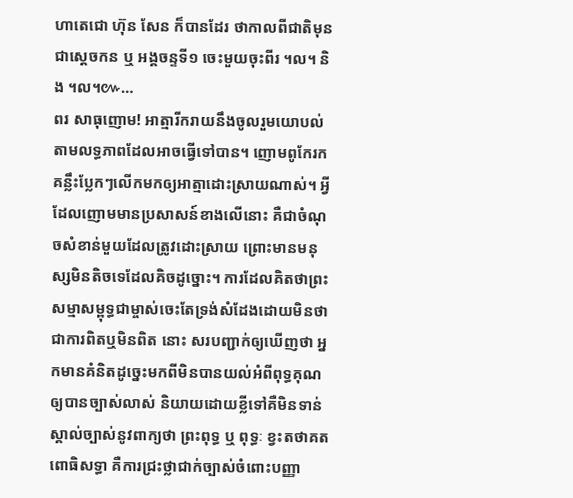ហាតេជោ ហ៊ុន សែន ក៏បានដែរ ថាកាលពីជាតិមុន ជាស្តេចកន ឬ អង្គចន្ទទី១ ចេះមួយចុះពីរ ។ល។ និង ។ល។៚…
ពរ សាធុញោម! អាត្មារីករាយនឹងចូលរួមយោបល់តាមលទ្ធភាពដែលអាចធ្វើទៅបាន។ ញោមពូកែរកគន្លឹះប្លែកៗលើកមកឲ្យអាត្មាដោះស្រាយណាស់។ អ្វីដែលញោមមានប្រសាសន៍ខាងលើនោះ គឺជាចំណុចសំខាន់មួយដែលត្រូវដោះស្រាយ ព្រោះមានមនុស្សមិនតិចទេដែលគិចដូច្នោះ។ ការដែលគិតថាព្រះសម្មាសម្ពុទ្ធជាម្ចាស់ចេះតែទ្រង់សំដែងដោយមិនថាជាការពិតឬមិនពិត នោះ សរបញ្ជាក់ឲ្យឃើញថា អ្នកមានគំនិតដូច្នេះមកពីមិនបានយល់អំពីពុទ្ធគុណ ឲ្យបានច្បាស់លាស់ និយាយដោយខ្លីទៅគឺមិនទាន់ស្គាល់ច្បាស់នូវពាក្យថា ព្រះពុទ្ធ ឬ ពុទ្ធៈ ខ្វះតថាគតពោធិសទ្ធា គឺការជ្រះថ្លាជាក់ច្បាស់ចំពោះបញ្ញា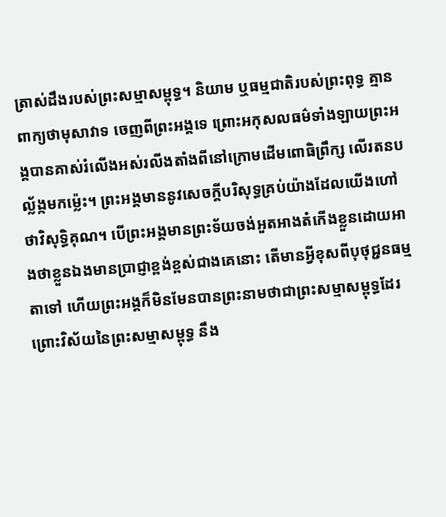ត្រាស់ដឹងរបស់ព្រះសម្មាសម្ពុទ្ធ។ និយាម ឬធម្មជាតិរបស់ព្រះពុទ្ធ គ្មានពាក្យថាមុសាវាទ ចេញពីព្រះអង្គទេ ព្រោះអកុសលធម៌ទាំងឡាយព្រះអង្គបានគាស់រំលើងអស់រលីងតាំងពីនៅក្រោមដើមពោធិព្រឹក្ស លើរតនបល្ល័ង្កមកម៉្លេះ។ ព្រះអង្គមាននូវសេចក្តីបរិសុទ្ធគ្រប់យ៉ាងដែលយើងហៅថាវិសុទ្ធិគុណ។ បើព្រះអង្គមានព្រះទ័យចង់អួតអាងតំកើងខ្លួនដោយអាងថាខ្លួនឯងមានប្រាជ្ញាខ្ពង់ខ្ពស់ជាងគេនោះ តើមានអ្វីខុសពីបុថុជ្ជនធម្មតាទៅ ហើយព្រះអង្គក៏មិនមែនបានព្រះនាមថាជាព្រះសម្មាសម្ពុទ្ធដែរ ព្រោះវិស័យនៃព្រះសម្មាសម្ពុទ្ធ នឹង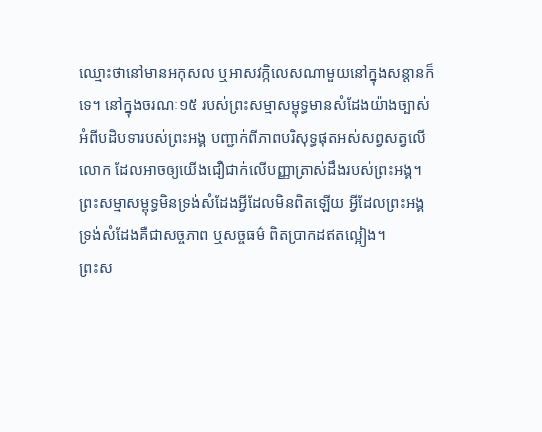ឈ្មោះថានៅមានអកុសល ឬអាសវក្កិលេសណាមួយនៅក្នុងសន្តានក៏ទេ។ នៅក្នុងចរណៈ១៥ របស់ព្រះសម្មាសម្ពុទ្ធមានសំដែងយ៉ាងច្បាស់អំពីបដិបទារបស់ព្រះអង្គ បញ្ជាក់ពីភាពបរិសុទ្ធផុតអស់សព្វសត្វលើលោក ដែលអាចឲ្យយើងជឿជាក់លើបញ្ញាត្រាស់ដឹងរបស់ព្រះអង្គ។ ព្រះសម្មាសម្ពុទ្ធមិនទ្រង់សំដែងអ្វីដែលមិនពិតឡើយ អ្វីដែលព្រះអង្គទ្រង់សំដែងគឺជាសច្ចភាព ឬសច្ចធម៌ ពិតប្រាកដឥតល្អៀង។
ព្រះស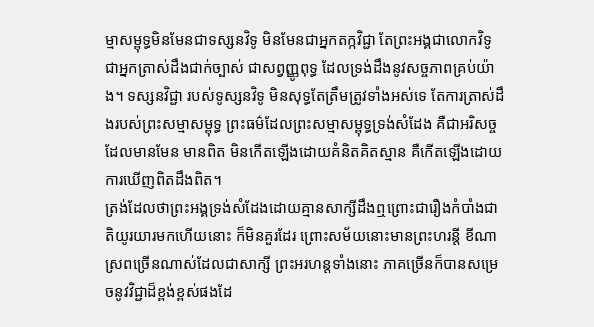ម្មាសម្ពុទ្ធមិនមែនជាទស្សនវិទូ មិនមែនជាអ្នកតក្កវិជ្ជា តែព្រះអង្គជាលោកវិទូ ជាអ្នកត្រាស់ដឹងជាក់ច្បាស់ ជាសព្វញ្ញូពុទ្ធ ដែលទ្រង់ដឹងនូវសច្ចភាពគ្រប់យ៉ាង។ ទស្សនវិជ្ជា របស់ទូស្សនវិទូ មិនសុទ្ធតែត្រឹមត្រូវទាំងអស់ទេ តែការត្រាស់ដឹងរបស់ព្រះសម្មាសម្ពុទ្ធ ព្រះធម៌ដែលព្រះសម្មាសម្ពុទ្ធទ្រង់សំដែង គឺជាអរិសច្ច ដែលមានមែន មានពិត មិនកើតឡើងដោយគំនិតគិតស្មាន គឺកើតឡើងដោយការឃើញពិតដឹងពិត។
ត្រង់ដែលថាព្រះអង្គទ្រង់សំដែងដោយគ្មានសាក្សីដឹងឮព្រោះជារឿងកំបាំងជាតិយូរយារមកហើយនោះ ក៏មិនគួរដែរ ព្រោះសម័យនោះមានព្រះហរន្តី ខីណាស្រពច្រើនណាស់ដែលជាសាក្សី ព្រះអរហន្តទាំងនោះ ភាគច្រើនក៏បានសម្រេចនូវវិជ្ជាដ៏ខ្ពង់ខ្ពស់ផងដែ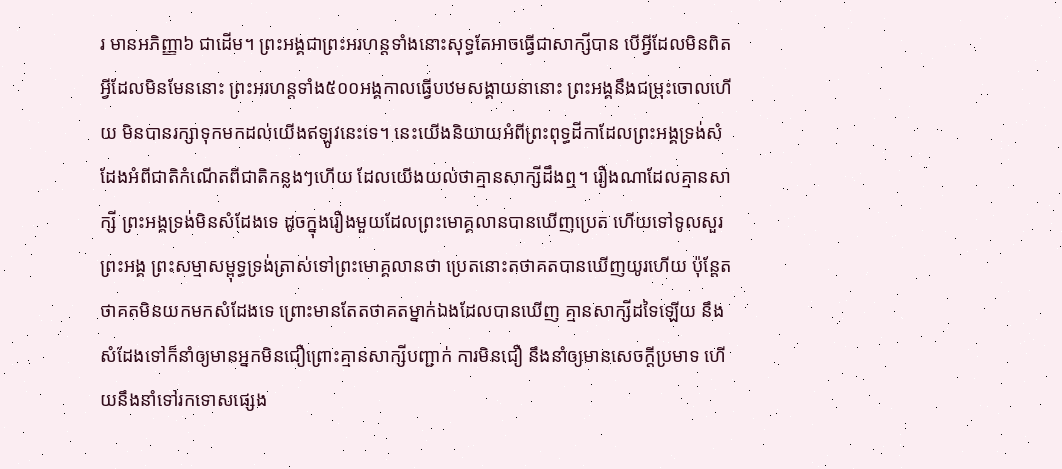រ មានអភិញ្ញា៦ ជាដើម។ ព្រះអង្គជាព្រះអរហន្តទាំងនោះសុទ្ធតែអាចធ្វើជាសាក្សីបាន បើអ្វីដែលមិនពិត អ្វីដែលមិនមែននោះ ព្រះអរហន្តទាំង៥០០អង្គកាលធ្វើបឋមសង្គាយនានោះ ព្រះអង្គនឹងជម្រុះចោលហើយ មិនបានរក្សាទុកមកដល់យើងឥឡូវនេះទេ។ នេះយើងនិយាយអំពីព្រះពុទ្ធដីកាដែលព្រះអង្គទ្រង់សំដែងអំពីជាតិកំណើតពីជាតិកន្លងៗហើយ ដែលយើងយល់ថាគ្មានសាក្សីដឹងឮ។ រឿងណាដែលគ្មានសាក្សី ព្រះអង្គទ្រង់មិនសំដែងទេ ដូចក្នុងរឿងមួយដែលព្រះមោគ្គលានបានឃើញប្រេត ហើយទៅទូលសួរព្រះអង្គ ព្រះសម្មាសម្ពុទ្ធទ្រង់ត្រាស់ទៅព្រះមោគ្គលានថា ប្រេតនោះតថាគតបានឃើញយូរហើយ ប៉ុន្តែតថាគតមិនយកមកសំដែងទេ ព្រោះមានតែតថាគតម្នាក់ឯងដែលបានឃើញ គ្មានសាក្សីដទៃឡើយ នឹងសំដែងទៅក៏នាំឲ្យមានអ្នកមិនជឿព្រោះគ្មានសាក្សីបញ្ជាក់ ការមិនជឿ នឹងនាំឲ្យមានសេចក្តីប្រមាទ ហើយនឹងនាំទៅរកទោសផ្សេង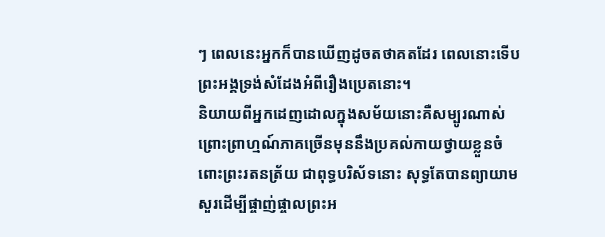ៗ ពេលនេះអ្នកក៏បានឃើញដូចតថាគតដែរ ពេលនោះទើបព្រះអង្គទ្រង់សំដែងអំពីរឿងប្រេតនោះ។
និយាយពីអ្នកដេញដោលក្នុងសម័យនោះគឺសម្បូរណាស់ ព្រោះព្រាហ្មណ៍ភាគច្រើនមុននឹងប្រគល់កាយថ្វាយខ្លួនចំពោះព្រះរតនត្រ័យ ជាពុទ្ធបរិស័ទនោះ សុទ្ធតែបានព្យាយាមសួរដើម្បីផ្ចាញ់ផ្ចាលព្រះអ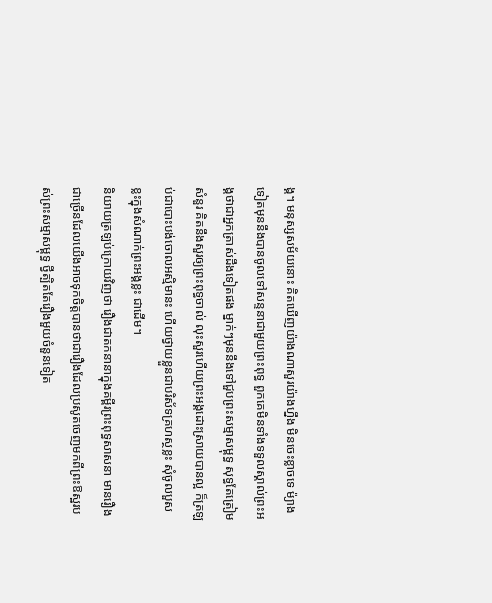ង្គ។ មនុស្សសម័យនោះ គិតឃើញយ៉ាងណាសួរយ៉ាងហ្នឹង មិនចេះខ្លាចទេ ម៉្យាងទៀតមុននឹងបានចូលទៅសន្ទនាជាមួយព្រះពុទ្ធ ពួកគេមិនទាំងទទួលស្គាល់ព្រះអង្គថាជាអ្នកត្រាស់ដឹងទៀតផង ម្នាក់ៗមុននឹងទៅជួបព្រះសម្មាសម្ពុទ្ធ សុទ្ធតែត្រៀមសំនួរ គិតនឹងសួរឲ្យព្រះពុទ្ធចាល់ លុះសួរហើយព្រះអង្គដោះស្រាយបានល្អ ក៏ត្រឡប់ជាបោះបង់ចោលអស្មិមានះ ហើយថ្វាយខ្លួនជាបរិស័ទគ្រហស្ថខ្លះ សុំចូលបួសខ្លះក្នុងសំណាក់ព្រះអង្គខ្លះ ជាដើម។
និយាយត្រឡប់ក្រោយវិញថា រឿងជាតកនានាក្នុងគម្ពីរព្រះពុទ្ធសាសនា មានរឿងជាច្រើនដែលយើងអាចទុកចិត្តបានថាជារឿងដែលប្រសូតចេញមកពីព្រះឱស្ឋរបស់ព្រះសម្មាសម្ពុទ្ធ ថ្វីត្បិតតែរឿងមួយចំនួនទៀត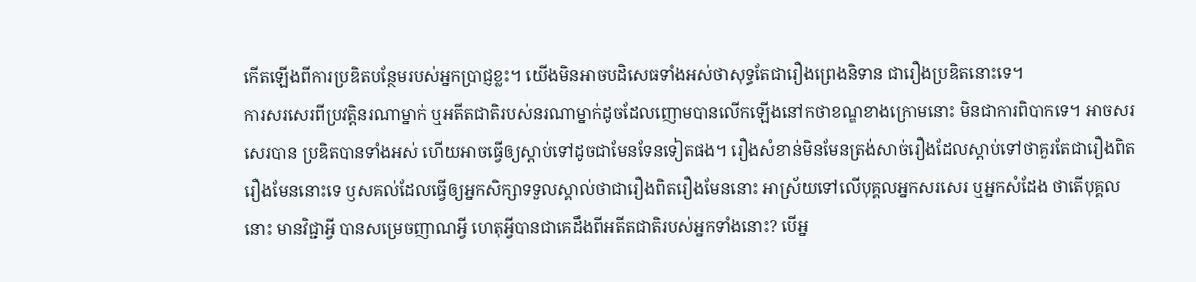កើតឡើងពីការប្រឌិតបន្ថែមរបស់អ្នកប្រាជ្ញខ្លះ។ យើងមិនអាចបដិសេធទាំងអស់ថាសុទ្ធតែជារឿងព្រេងនិទាន ជារឿងប្រឌិតនោះទេ។
ការសរសេរពីប្រវត្តិនរណាម្នាក់ ឬអតីតជាតិរបស់នរណាម្នាក់ដូចដែលញោមបានលើកឡើងនៅកថាខណ្ឌខាងក្រោមនោះ មិនជាការពិបាកទេ។ អាចសរសេរបាន ប្រឌិតបានទាំងអស់ ហើយអាចធ្វើឲ្យស្តាប់ទៅដូចជាមែនទែនទៀតផង។ រឿងសំខាន់មិនមែនត្រង់សាច់រឿងដែលស្តាប់ទៅថាគួរតែជារឿងពិតរឿងមែននោះទេ ឫសគល់ដែលធ្វើឲ្យអ្នកសិក្សាទទួលស្គាល់ថាជារឿងពិតរឿងមែននោះ អាស្រ័យទៅលើបុគ្គលអ្នកសរសេរ ឬអ្នកសំដែង ថាតើបុគ្គលនោះ មានវិជ្ជាអ្វី បានសម្រេចញាណអ្វី ហេតុអ្វីបានជាគេដឹងពីអតីតជាតិរបស់អ្នកទាំងនោះ? បើអ្ន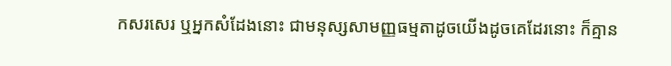កសរសេរ ឬអ្នកសំដែងនោះ ជាមនុស្សសាមញ្ញធម្មតាដូចយើងដូចគេដែរនោះ ក៏គ្មាន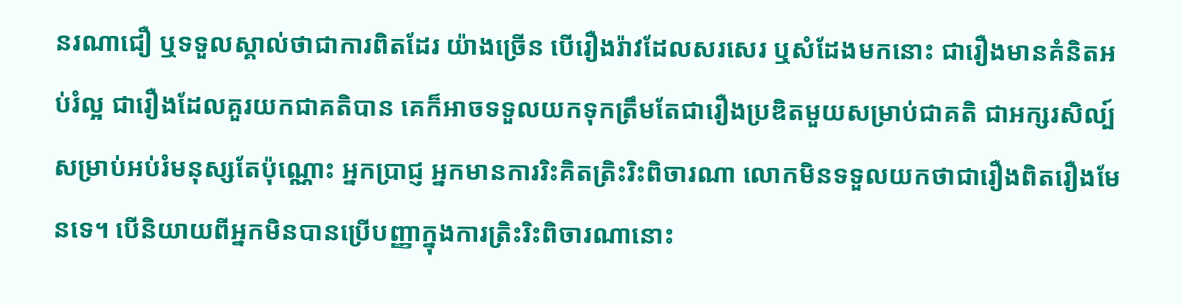នរណាជឿ ឬទទួលស្គាល់ថាជាការពិតដែរ យ៉ាងច្រើន បើរឿងរ៉ាវដែលសរសេរ ឬសំដែងមកនោះ ជារឿងមានគំនិតអប់រំល្អ ជារឿងដែលគួរយកជាគតិបាន គេក៏អាចទទួលយកទុកត្រឹមតែជារឿងប្រឌិតមួយសម្រាប់ជាគតិ ជាអក្សរសិល្ប៍សម្រាប់អប់រំមនុស្សតែប៉ុណ្ណោះ អ្នកប្រាជ្ញ អ្នកមានការរិះគិតត្រិះរិះពិចារណា លោកមិនទទួលយកថាជារឿងពិតរឿងមែនទេ។ បើនិយាយពីអ្នកមិនបានប្រើបញ្ញាក្នុងការត្រិះរិះពិចារណានោះ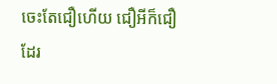ចេះតែជឿហើយ ជឿអីក៏ជឿដែរ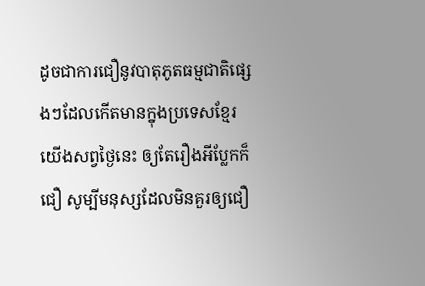ដូចជាការជឿនូវបាតុភូតធម្មជាតិផ្សេងៗដែលកើតមានក្នុងប្រទេសខ្មែរយើងសព្វថ្ងៃនេះ ឲ្យតែរឿងអីប្លែកក៏ជឿ សូម្បីមនុស្សដែលមិនគួរឲ្យជឿ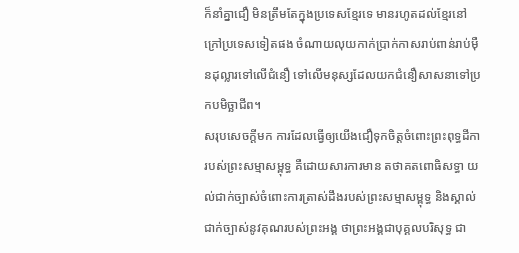ក៏នាំគ្នាជឿ មិនត្រឹមតែក្នុងប្រទេសខ្មែរទេ មានរហូតដល់ខ្មែរនៅក្រៅប្រទេសទៀតផង ចំណាយលុយកាក់ប្រាក់កាសរាប់ពាន់រាប់ម៉ឺនដុល្លារទៅលើជំនឿ ទៅលើមនុស្សដែលយកជំនឿសាសនាទៅប្រកបមិច្ឆាជីព។
សរុបសេចក្តីមក ការដែលធ្វើឲ្យយើងជឿទុកចិត្តចំពោះព្រះពុទ្ធដីការបស់ព្រះសម្មាសម្ពុទ្ធ គឺដោយសារការមាន តថាគតពោធិសទ្ធា យល់ជាក់ច្បាស់ចំពោះការត្រាស់ដឹងរបស់ព្រះសម្មាសម្ពុទ្ធ និងស្គាល់ជាក់ច្បាស់នូវគុណរបស់ព្រះអង្គ ថាព្រះអង្គជាបុគ្គលបរិសុទ្ធ ជា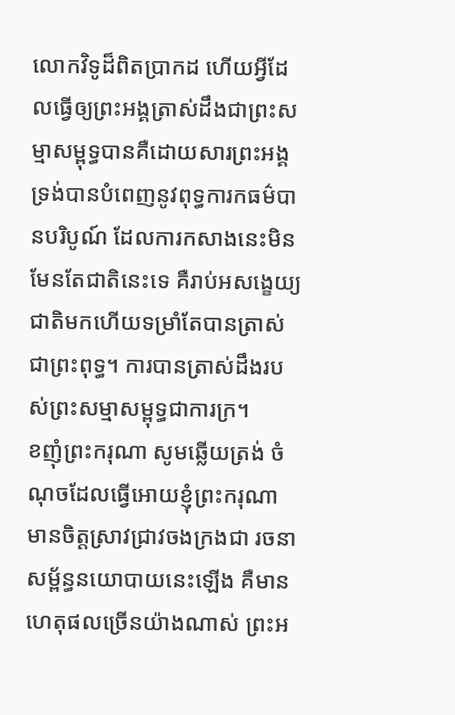លោកវិទូដ៏ពិតប្រាកដ ហើយអ្វីដែលធ្វើឲ្យព្រះអង្គត្រាស់ដឹងជាព្រះសម្មាសម្ពុទ្ធបានគឺដោយសារព្រះអង្គទ្រង់បានបំពេញនូវពុទ្ធការកធម៌បានបរិបូណ៍ ដែលការកសាងនេះមិនមែនតែជាតិនេះទេ គឺរាប់អសង្ខេយ្យជាតិមកហើយទម្រាំតែបានត្រាស់ជាព្រះពុទ្ធ។ ការបានត្រាស់ដឹងរបស់ព្រះសម្មាសម្ពុទ្ធជាការក្រ។
ខញុំព្រះករុណា សូមឆ្លើយត្រង់ ចំណុចដែលធ្វើអោយខ្ញុំព្រះករុណា មានចិត្តស្រាវជ្រាវចងក្រងជា រចនាសម្ព័ន្ធនយោបាយនេះឡើង គឺមានហេតុផលច្រើនយ៉ាងណាស់ ព្រះអ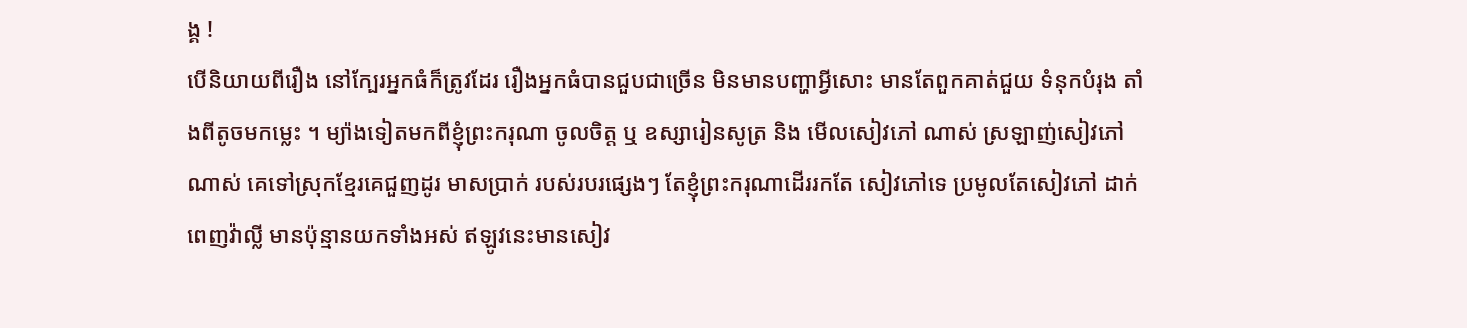ង្គ !
បើនិយាយពីរឿង នៅក្បែរអ្នកធំក៏ត្រូវដែរ រឿងអ្នកធំបានជួបជាច្រើន មិនមានបញ្ហាអ្វីសោះ មានតែពួកគាត់ជួយ ទំនុកបំរុង តាំងពីតូចមកម្លេះ ។ ម្យ៉ាងទៀតមកពីខ្ញុំព្រះករុណា ចូលចិត្ត ឬ ឧស្សារៀនសូត្រ និង មើលសៀវភៅ ណាស់ ស្រឡាញ់សៀវភៅណាស់ គេទៅស្រុកខ្មែរគេជួញដូរ មាសប្រាក់ របស់របរផ្សេងៗ តែខ្ញុំព្រះករុណាដើររកតែ សៀវភៅទេ ប្រមូលតែសៀវភៅ ដាក់ពេញវ៉ាល្លី មានប៉ុន្មានយកទាំងអស់ ឥឡូវនេះមានសៀវ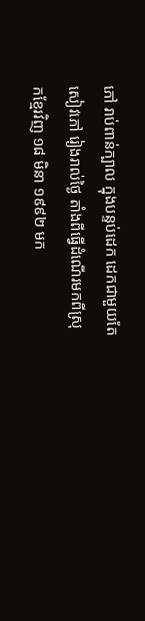ភៅ រាប់ពាន់ក្បាល ក្នុងបន្ទប់ដេក ដេកជាមួយតែសៀវភៅ រៀងរាល់ថ្ងៃ តាំងពីធ្វើដំណើរមកពីស្រុកខ្មែរវិញ ១៨ មិនា ១៩៩២ មក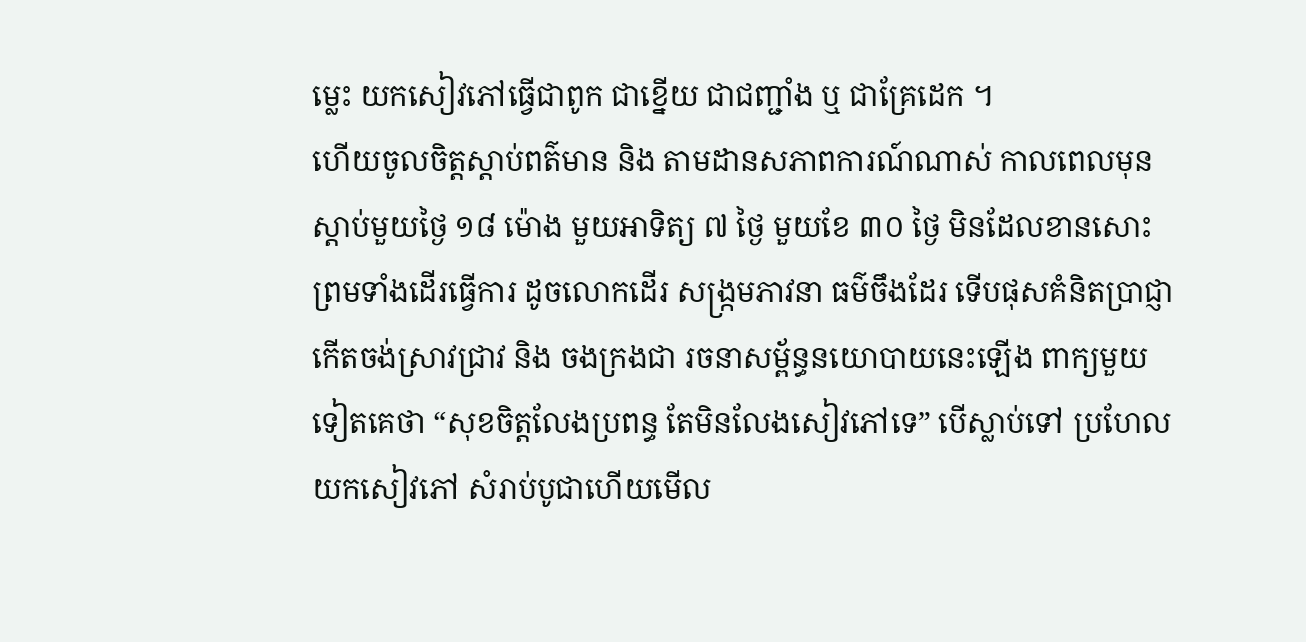ម្លេះ យកសៀវភៅធ្វើជាពូក ជាខ្នើយ ជាជញ្ជាំង ឬ ជាគ្រែដេក ។
ហើយចូលចិត្តស្តាប់ពត៌មាន និង តាមដានសភាពការណ៍ណាស់ កាលពេលមុន ស្តាប់មួយថ្ងៃ ១៨ ម៉ោង មួយអាទិត្យ ៧ ថ្ងៃ មួយខែ ៣០ ថ្ងៃ មិនដែលខានសោះ ព្រមទាំងដើរធ្វើការ ដូចលោកដើរ សង្ក្រមភាវនា ធម៌ចឹងដែរ ទើបផុសគំនិតប្រាជ្ញា កើតចង់ស្រាវជ្រាវ និង ចងក្រងជា រចនាសម្ព័ន្ធនយោបាយនេះឡើង ពាក្យមួយទៀតគេថា “សុខចិត្តលែងប្រពន្ធ តែមិនលែងសៀវភៅទេ” បើស្លាប់ទៅ ប្រហែលយកសៀវភៅ សំរាប់បូជាហើយមើល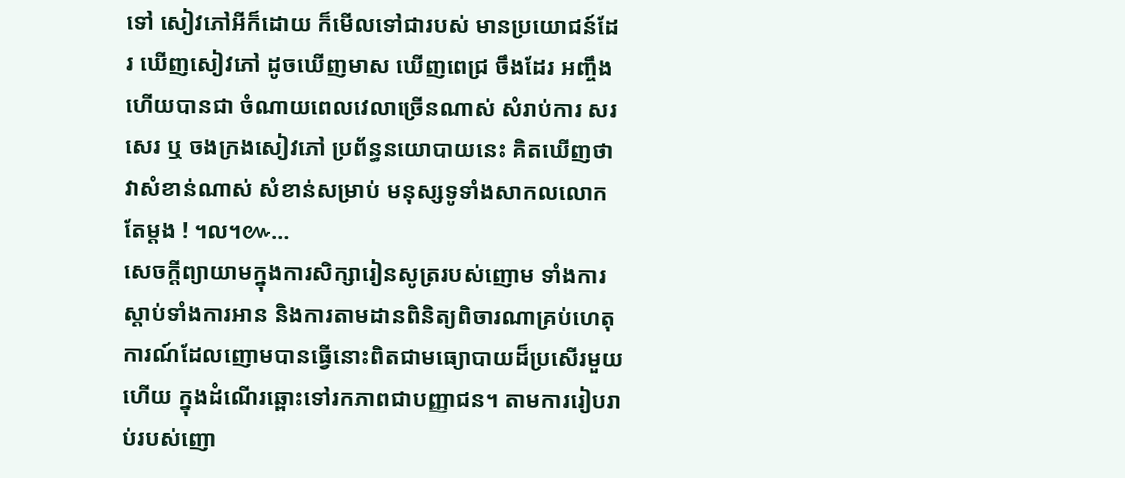ទៅ សៀវភៅអីក៏ដោយ ក៏មើលទៅជារបស់ មានប្រយោជន៍ដែរ ឃើញសៀវភៅ ដូចឃើញមាស ឃើញពេជ្រ ចឹងដែរ អញ្ចឹងហើយបានជា ចំណាយពេលវេលាច្រើនណាស់ សំរាប់ការ សរសេរ ឬ ចងក្រងសៀវភៅ ប្រព័ន្ធនយោបាយនេះ គិតឃើញថាវាសំខាន់ណាស់ សំខាន់សម្រាប់ មនុស្សទូទាំងសាកលលោកតែម្តង ! ។ល។៚…
សេចក្តីព្យាយាមក្នុងការសិក្សារៀនសូត្ររបស់ញោម ទាំងការស្តាប់ទាំងការអាន និងការតាមដានពិនិត្យពិចារណាគ្រប់ហេតុការណ៍ដែលញោមបានធ្វើនោះពិតជាមធ្យោបាយដ៏ប្រសើរមួយហើយ ក្នុងដំណើរឆ្ពោះទៅរកភាពជាបញ្ញាជន។ តាមការរៀបរាប់របស់ញោ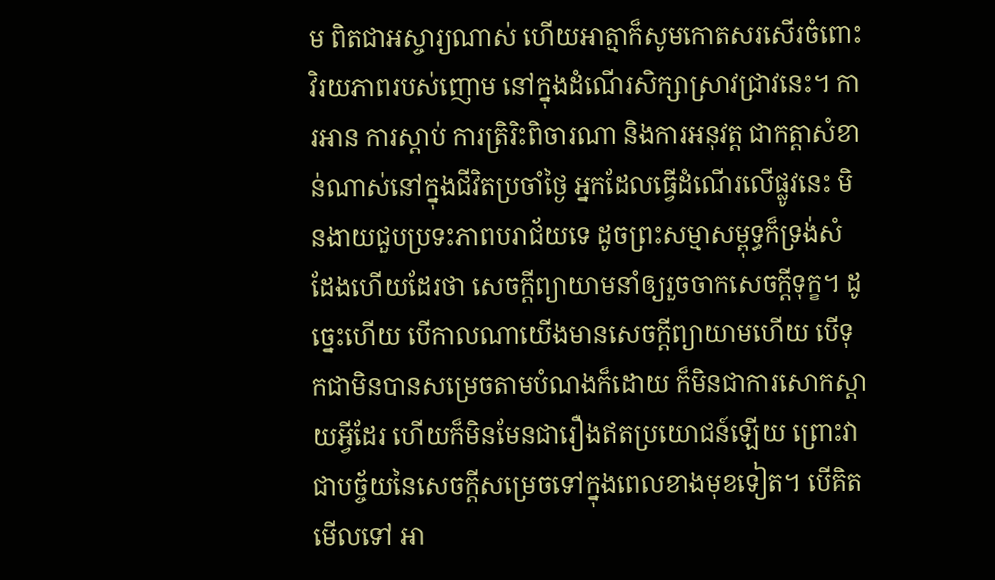ម ពិតជាអស្ចារ្យណាស់ ហើយអាត្មាក៏សូមកោតសរសើរចំពោះវិរយភាពរបស់ញោម នៅក្នុងដំណើរសិក្សាស្រាវជ្រាវនេះ។ ការអាន ការស្តាប់ ការត្រិរិះពិចារណា និងការអនុវត្ត ជាកត្តាសំខាន់ណាស់នៅក្នុងជីវិតប្រចាំថ្ងៃ អ្នកដែលធ្វើដំណើរលើផ្លូវនេះ មិនងាយជួបប្រទះភាពបរាជ័យទេ ដូចព្រះសម្មាសម្ពុទ្ធក៏ទ្រង់សំដែងហើយដែរថា សេចក្តីព្យាយាមនាំឲ្យរួចចាកសេចក្តីទុក្ខ។ ដូច្នេះហើយ បើកាលណាយើងមានសេចក្តីព្យាយាមហើយ បើទុកជាមិនបានសម្រេចតាមបំណងក៏ដោយ ក៏មិនជាការសោកស្តាយអ្វីដែរ ហើយក៏មិនមែនជារឿងឥតប្រយោជន៍ឡើយ ព្រោះវាជាបច្ច័យនៃសេចក្តីសម្រេចទៅក្នុងពេលខាងមុខទៀត។ បើគិតមើលទៅ អា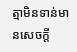ត្មាមិនទាន់មានសេចក្តី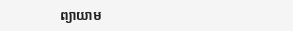ព្យាយាម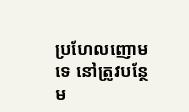ប្រហែលញោមទេ នៅត្រូវបន្ថែម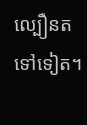ល្បឿនតទៅទៀត។